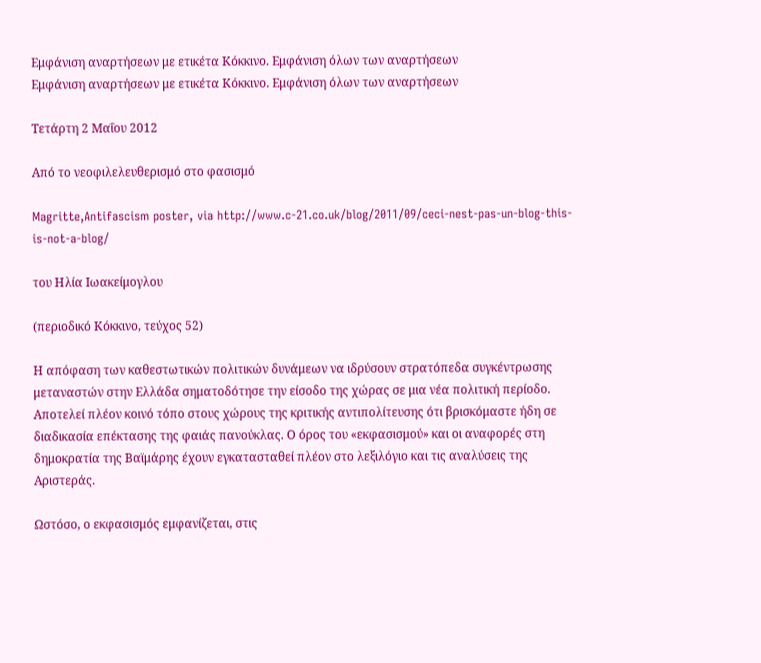Εμφάνιση αναρτήσεων με ετικέτα Κόκκινο. Εμφάνιση όλων των αναρτήσεων
Εμφάνιση αναρτήσεων με ετικέτα Κόκκινο. Εμφάνιση όλων των αναρτήσεων

Τετάρτη 2 Μαΐου 2012

Από το νεοφιλελευθερισμό στο φασισμό

Magritte,Antifascism poster, via http://www.c-21.co.uk/blog/2011/09/ceci-nest-pas-un-blog-this-is-not-a-blog/

του Ηλία Ιωακείμογλου

(περιοδικό Κόκκινο, τεύχος 52)

Η απόφαση των καθεστωτικών πολιτικών δυνάμεων να ιδρύσουν στρατόπεδα συγκέντρωσης μεταναστών στην Ελλάδα σηματοδότησε την είσοδο της χώρας σε μια νέα πολιτική περίοδο. Αποτελεί πλέον κοινό τόπο στους χώρους της κριτικής αντιπολίτευσης ότι βρισκόμαστε ήδη σε διαδικασία επέκτασης της φαιάς πανούκλας. Ο όρος του «εκφασισμού» και οι αναφορές στη δημοκρατία της Βαϊμάρης έχουν εγκατασταθεί πλέον στο λεξιλόγιο και τις αναλύσεις της Αριστεράς.

Ωστόσο, ο εκφασισμός εμφανίζεται, στις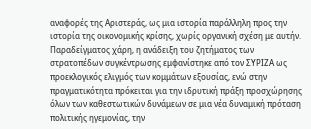αναφορές της Αριστεράς, ως μια ιστορία παράλληλη προς την ιστορία της οικονομικής κρίσης, χωρίς οργανική σχέση με αυτήν. Παραδείγματος χάρη, η ανάδειξη του ζητήματος των στρατοπέδων συγκέντρωσης εμφανίστηκε από τον ΣΥΡΙΖΑ ως προεκλογικός ελιγμός των κομμάτων εξουσίας, ενώ στην πραγματικότητα πρόκειται για την ιδρυτική πράξη προσχώρησης όλων των καθεστωτικών δυνάμεων σε μια νέα δυναμική πρόταση πολιτικής ηγεμονίας, την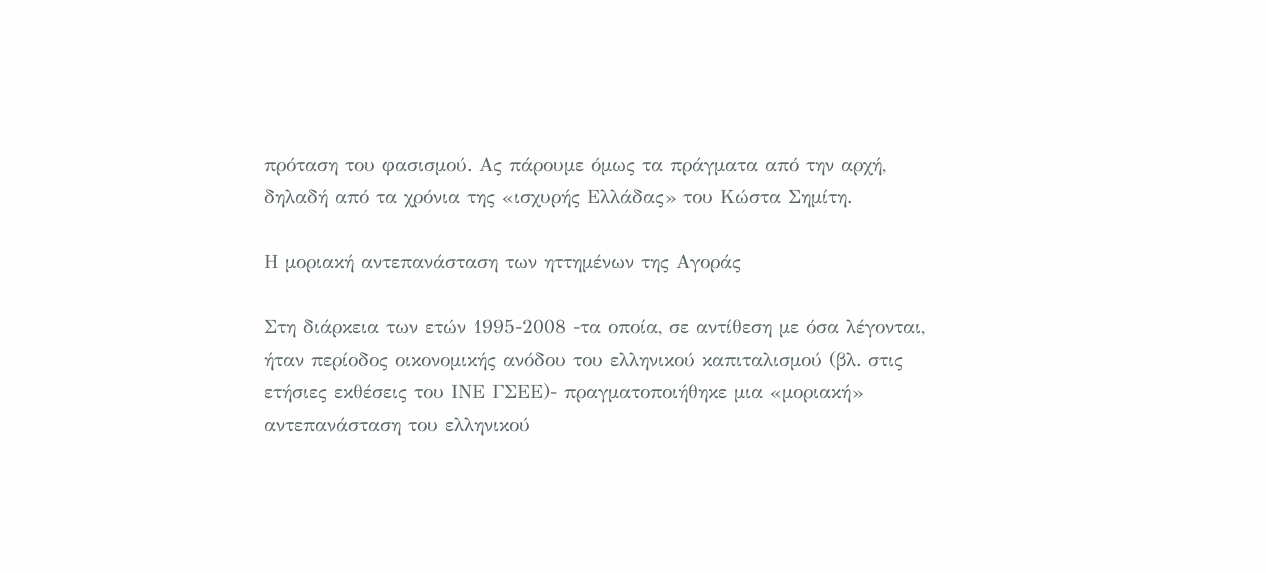πρόταση του φασισμού. Ας πάρουμε όμως τα πράγματα από την αρχή, δηλαδή από τα χρόνια της «ισχυρής Ελλάδας» του Κώστα Σημίτη.

Η μοριακή αντεπανάσταση των ηττημένων της Αγοράς

Στη διάρκεια των ετών 1995-2008 -τα οποία, σε αντίθεση με όσα λέγονται, ήταν περίοδος οικονομικής ανόδου του ελληνικού καπιταλισμού (βλ. στις ετήσιες εκθέσεις του ΙΝΕ ΓΣΕΕ)- πραγματοποιήθηκε μια «μοριακή» αντεπανάσταση του ελληνικού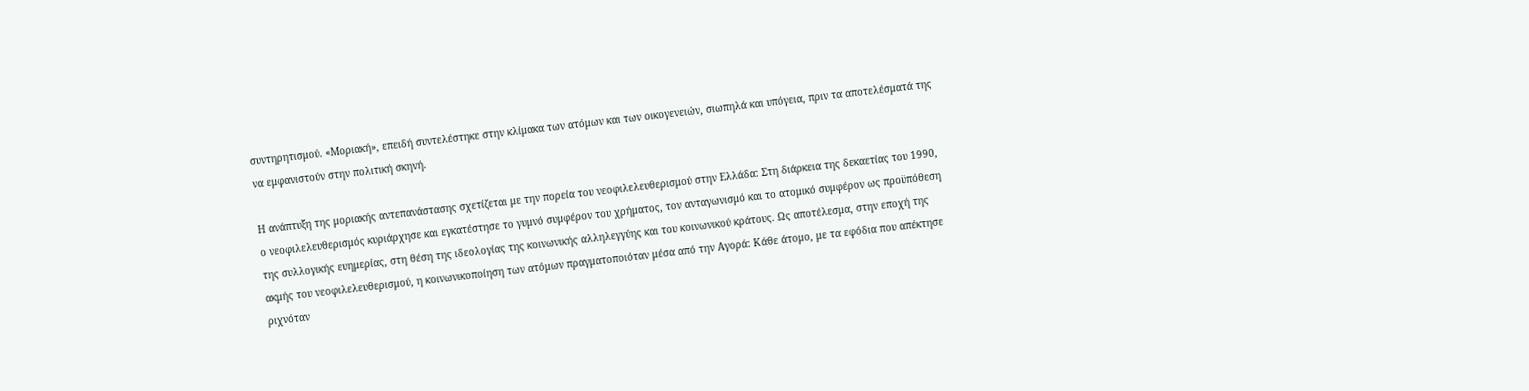συντηρητισμού. «Μοριακή», επειδή συντελέστηκε στην κλίμακα των ατόμων και των οικογενειών, σιωπηλά και υπόγεια, πριν τα αποτελέσματά της να εμφανιστούν στην πολιτική σκηνή.

Η ανάπτυξη της μοριακής αντεπανάστασης σχετίζεται με την πορεία του νεοφιλελευθερισμού στην Ελλάδα: Στη διάρκεια της δεκαετίας του 1990, ο νεοφιλελευθερισμός κυριάρχησε και εγκατέστησε το γυμνό συμφέρον του χρήματος, τον ανταγωνισμό και το ατομικό συμφέρον ως προϋπόθεση της συλλογικής ευημερίας, στη θέση της ιδεολογίας της κοινωνικής αλληλεγγύης και του κοινωνικού κράτους. Ως αποτέλεσμα, στην εποχή της ακμής του νεοφιλελευθερισμού, η κοινωνικοποίηση των ατόμων πραγματοποιόταν μέσα από την Αγορά: Κάθε άτομο, με τα εφόδια που απέκτησε ριχνόταν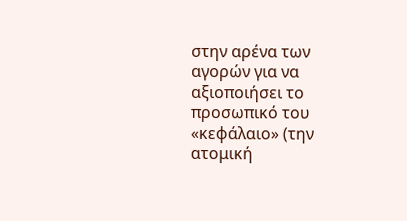στην αρένα των αγορών για να αξιοποιήσει το προσωπικό του «κεφάλαιο» (την ατομική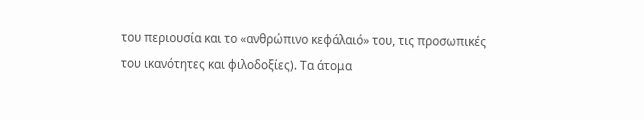του περιουσία και το «ανθρώπινο κεφάλαιό» του, τις προσωπικές του ικανότητες και φιλοδοξίες). Τα άτομα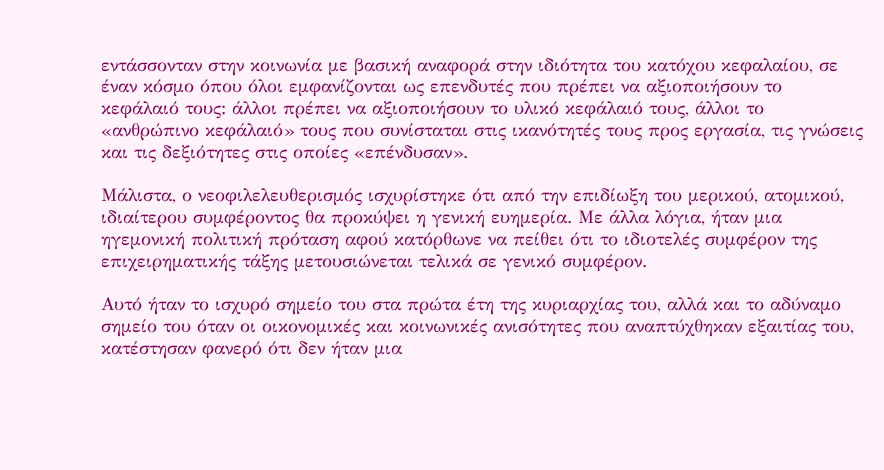εντάσσονταν στην κοινωνία με βασική αναφορά στην ιδιότητα του κατόχου κεφαλαίου, σε έναν κόσμο όπου όλοι εμφανίζονται ως επενδυτές που πρέπει να αξιοποιήσουν το κεφάλαιό τους: άλλοι πρέπει να αξιοποιήσουν το υλικό κεφάλαιό τους, άλλοι το «ανθρώπινο κεφάλαιό» τους που συνίσταται στις ικανότητές τους προς εργασία, τις γνώσεις και τις δεξιότητες στις οποίες «επένδυσαν».

Μάλιστα, ο νεοφιλελευθερισμός ισχυρίστηκε ότι από την επιδίωξη του μερικού, ατομικού, ιδιαίτερου συμφέροντος θα προκύψει η γενική ευημερία. Με άλλα λόγια, ήταν μια ηγεμονική πολιτική πρόταση αφού κατόρθωνε να πείθει ότι το ιδιοτελές συμφέρον της επιχειρηματικής τάξης μετουσιώνεται τελικά σε γενικό συμφέρον.

Αυτό ήταν το ισχυρό σημείο του στα πρώτα έτη της κυριαρχίας του, αλλά και το αδύναμο σημείο του όταν οι οικονομικές και κοινωνικές ανισότητες που αναπτύχθηκαν εξαιτίας του, κατέστησαν φανερό ότι δεν ήταν μια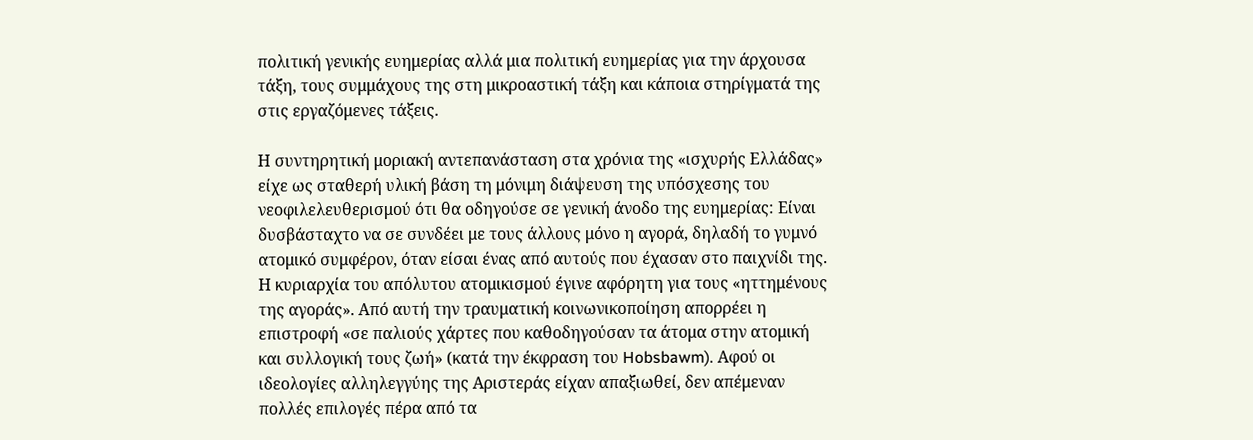πολιτική γενικής ευημερίας αλλά μια πολιτική ευημερίας για την άρχουσα τάξη, τους συμμάχους της στη μικροαστική τάξη και κάποια στηρίγματά της στις εργαζόμενες τάξεις.

Η συντηρητική μοριακή αντεπανάσταση στα χρόνια της «ισχυρής Ελλάδας» είχε ως σταθερή υλική βάση τη μόνιμη διάψευση της υπόσχεσης του νεοφιλελευθερισμού ότι θα οδηγούσε σε γενική άνοδο της ευημερίας: Είναι δυσβάσταχτο να σε συνδέει με τους άλλους μόνο η αγορά, δηλαδή το γυμνό ατομικό συμφέρον, όταν είσαι ένας από αυτούς που έχασαν στο παιχνίδι της. Η κυριαρχία του απόλυτου ατομικισμού έγινε αφόρητη για τους «ηττημένους της αγοράς». Από αυτή την τραυματική κοινωνικοποίηση απορρέει η επιστροφή «σε παλιούς χάρτες που καθοδηγούσαν τα άτομα στην ατομική και συλλογική τους ζωή» (κατά την έκφραση του Hobsbawm). Αφού οι ιδεολογίες αλληλεγγύης της Αριστεράς είχαν απαξιωθεί, δεν απέμεναν πολλές επιλογές πέρα από τα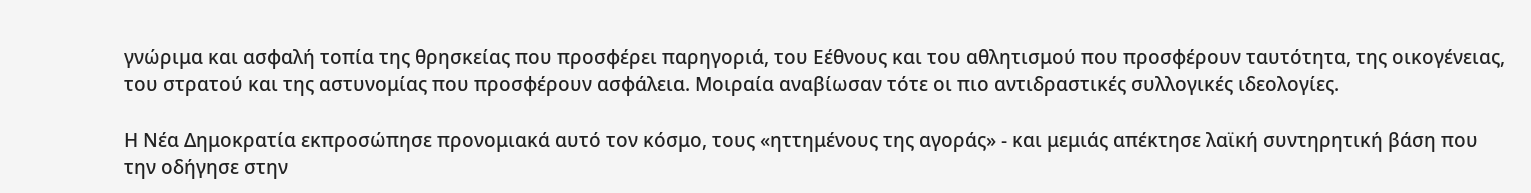γνώριμα και ασφαλή τοπία της θρησκείας που προσφέρει παρηγοριά, του Εέθνους και του αθλητισμού που προσφέρουν ταυτότητα, της οικογένειας, του στρατού και της αστυνομίας που προσφέρουν ασφάλεια. Μοιραία αναβίωσαν τότε οι πιο αντιδραστικές συλλογικές ιδεολογίες.

Η Νέα Δημοκρατία εκπροσώπησε προνομιακά αυτό τον κόσμο, τους «ηττημένους της αγοράς» - και μεμιάς απέκτησε λαϊκή συντηρητική βάση που την οδήγησε στην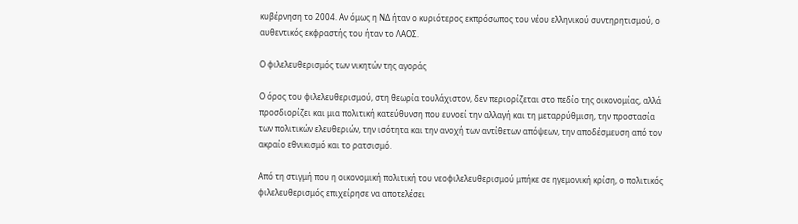κυβέρνηση το 2004. Αν όμως η ΝΔ ήταν ο κυριότερος εκπρόσωπος του νέου ελληνικού συντηρητισμού, ο αυθεντικός εκφραστής του ήταν το ΛΑΟΣ.

Ο φιλελευθερισμός των νικητών της αγοράς

Ο όρος του φιλελευθερισμού, στη θεωρία τουλάχιστον, δεν περιορίζεται στο πεδίο της οικονομίας, αλλά προσδιορίζει και μια πολιτική κατεύθυνση που ευνοεί την αλλαγή και τη μεταρρύθμιση, την προστασία των πολιτικών ελευθεριών, την ισότητα και την ανοχή των αντίθετων απόψεων, την αποδέσμευση από τον ακραίο εθνικισμό και το ρατσισμό.

Από τη στιγμή που η οικονομική πολιτική του νεοφιλελευθερισμού μπήκε σε ηγεμονική κρίση, ο πολιτικός φιλελευθερισμός επιχείρησε να αποτελέσει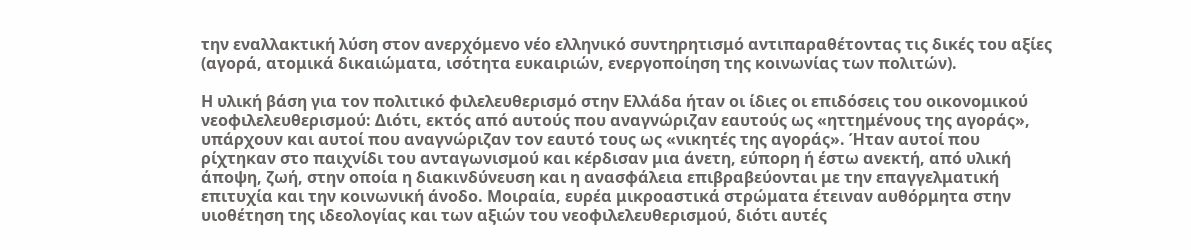την εναλλακτική λύση στον ανερχόμενο νέο ελληνικό συντηρητισμό αντιπαραθέτοντας τις δικές του αξίες (αγορά, ατομικά δικαιώματα, ισότητα ευκαιριών, ενεργοποίηση της κοινωνίας των πολιτών).

Η υλική βάση για τον πολιτικό φιλελευθερισμό στην Ελλάδα ήταν οι ίδιες οι επιδόσεις του οικονομικού νεοφιλελευθερισμού: Διότι, εκτός από αυτούς που αναγνώριζαν εαυτούς ως «ηττημένους της αγοράς», υπάρχουν και αυτοί που αναγνώριζαν τον εαυτό τους ως «νικητές της αγοράς». Ήταν αυτοί που ρίχτηκαν στο παιχνίδι του ανταγωνισμού και κέρδισαν μια άνετη, εύπορη ή έστω ανεκτή, από υλική άποψη, ζωή, στην οποία η διακινδύνευση και η ανασφάλεια επιβραβεύονται με την επαγγελματική επιτυχία και την κοινωνική άνοδο. Μοιραία, ευρέα μικροαστικά στρώματα έτειναν αυθόρμητα στην υιοθέτηση της ιδεολογίας και των αξιών του νεοφιλελευθερισμού, διότι αυτές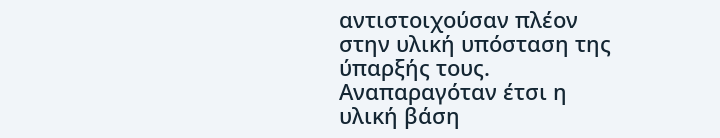αντιστοιχούσαν πλέον στην υλική υπόσταση της ύπαρξής τους. Αναπαραγόταν έτσι η υλική βάση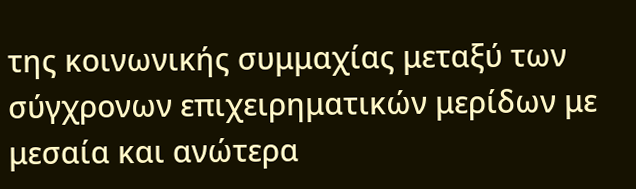της κοινωνικής συμμαχίας μεταξύ των σύγχρονων επιχειρηματικών μερίδων με μεσαία και ανώτερα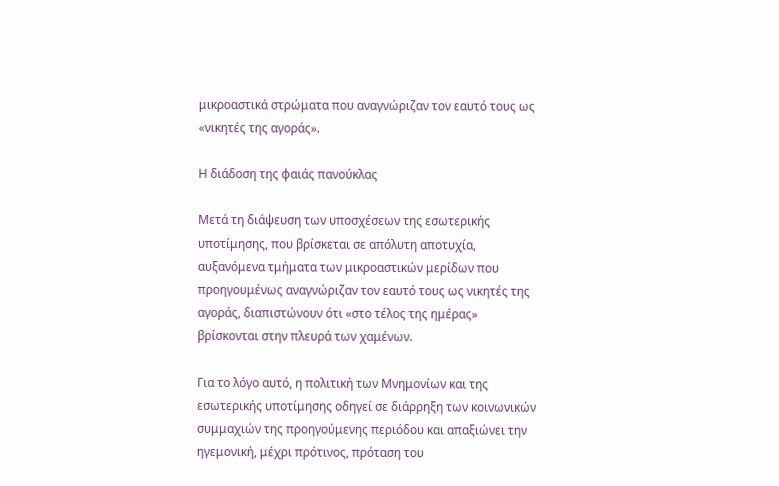μικροαστικά στρώματα που αναγνώριζαν τον εαυτό τους ως «νικητές της αγοράς».

Η διάδοση της φαιάς πανούκλας

Μετά τη διάψευση των υποσχέσεων της εσωτερικής υποτίμησης, που βρίσκεται σε απόλυτη αποτυχία, αυξανόμενα τμήματα των μικροαστικών μερίδων που προηγουμένως αναγνώριζαν τον εαυτό τους ως νικητές της αγοράς, διαπιστώνουν ότι «στο τέλος της ημέρας» βρίσκονται στην πλευρά των χαμένων.

Για το λόγο αυτό, η πολιτική των Mνημονίων και της εσωτερικής υποτίμησης οδηγεί σε διάρρηξη των κοινωνικών συμμαχιών της προηγούμενης περιόδου και απαξιώνει την ηγεμονική, μέχρι πρότινος, πρόταση του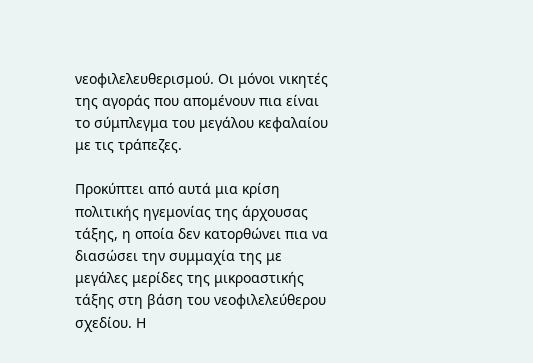νεοφιλελευθερισμού. Οι μόνοι νικητές της αγοράς που απομένουν πια είναι το σύμπλεγμα του μεγάλου κεφαλαίου με τις τράπεζες.

Προκύπτει από αυτά μια κρίση πολιτικής ηγεμονίας της άρχουσας τάξης, η οποία δεν κατορθώνει πια να διασώσει την συμμαχία της με μεγάλες μερίδες της μικροαστικής τάξης στη βάση του νεοφιλελεύθερου σχεδίου. Η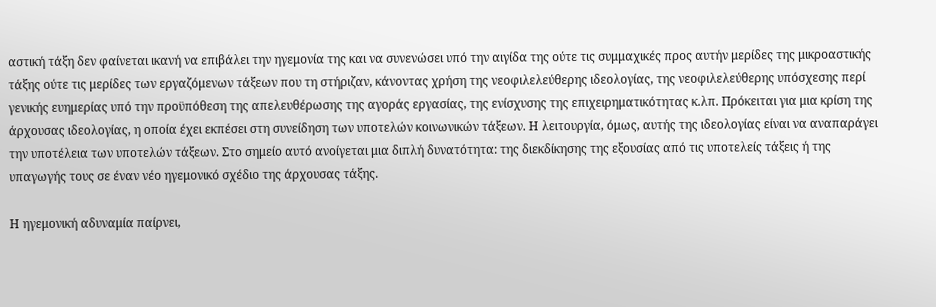αστική τάξη δεν φαίνεται ικανή να επιβάλει την ηγεμονία της και να συνενώσει υπό την αιγίδα της ούτε τις συμμαχικές προς αυτήν μερίδες της μικροαστικής τάξης ούτε τις μερίδες των εργαζόμενων τάξεων που τη στήριζαν, κάνοντας χρήση της νεοφιλελεύθερης ιδεολογίας, της νεοφιλελεύθερης υπόσχεσης περί γενικής ευημερίας υπό την προϋπόθεση της απελευθέρωσης της αγοράς εργασίας, της ενίσχυσης της επιχειρηματικότητας κ.λπ. Πρόκειται για μια κρίση της άρχουσας ιδεολογίας, η οποία έχει εκπέσει στη συνείδηση των υποτελών κοινωνικών τάξεων. Η λειτουργία, όμως, αυτής της ιδεολογίας είναι να αναπαράγει την υποτέλεια των υποτελών τάξεων. Στο σημείο αυτό ανοίγεται μια διπλή δυνατότητα: της διεκδίκησης της εξουσίας από τις υποτελείς τάξεις ή της υπαγωγής τους σε έναν νέο ηγεμονικό σχέδιο της άρχουσας τάξης.

Η ηγεμονική αδυναμία παίρνει,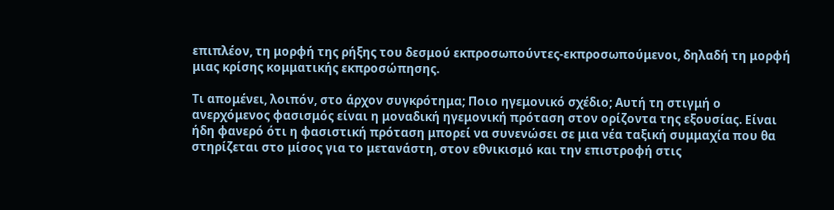επιπλέον, τη μορφή της ρήξης του δεσμού εκπροσωπούντες-εκπροσωπούμενοι, δηλαδή τη μορφή μιας κρίσης κομματικής εκπροσώπησης.

Τι απομένει, λοιπόν, στο άρχον συγκρότημα; Ποιο ηγεμονικό σχέδιο; Αυτή τη στιγμή ο ανερχόμενος φασισμός είναι η μοναδική ηγεμονική πρόταση στον ορίζοντα της εξουσίας. Είναι ήδη φανερό ότι η φασιστική πρόταση μπορεί να συνενώσει σε μια νέα ταξική συμμαχία που θα στηρίζεται στο μίσος για το μετανάστη, στον εθνικισμό και την επιστροφή στις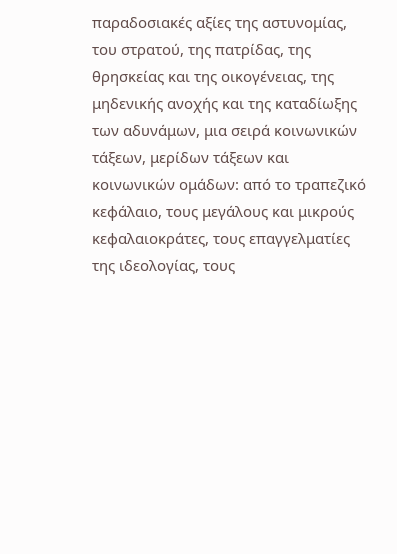παραδοσιακές αξίες της αστυνομίας, του στρατού, της πατρίδας, της θρησκείας και της οικογένειας, της μηδενικής ανοχής και της καταδίωξης των αδυνάμων, μια σειρά κοινωνικών τάξεων, μερίδων τάξεων και κοινωνικών ομάδων: από το τραπεζικό κεφάλαιο, τους μεγάλους και μικρούς κεφαλαιοκράτες, τους επαγγελματίες της ιδεολογίας, τους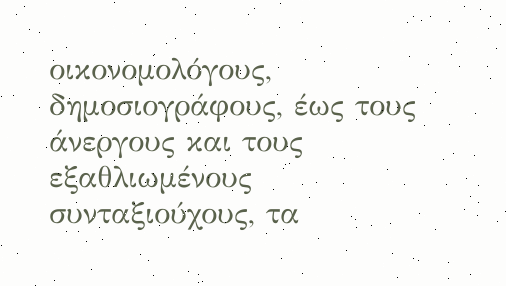οικονομολόγους, δημοσιογράφους, έως τους άνεργους και τους εξαθλιωμένους συνταξιούχους, τα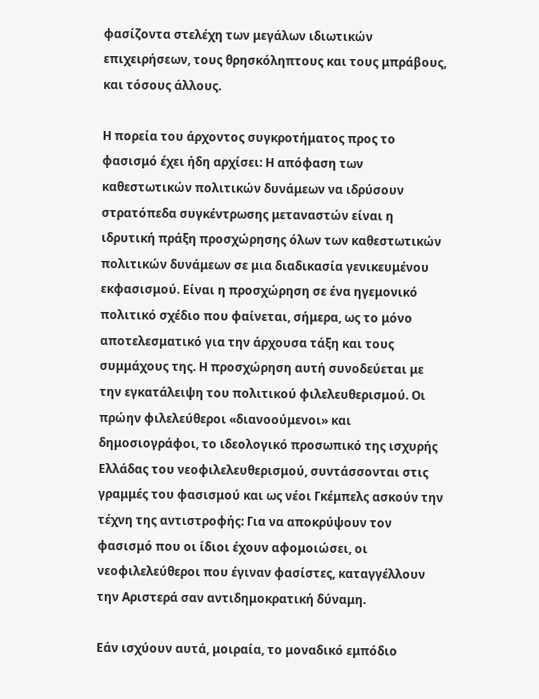φασίζοντα στελέχη των μεγάλων ιδιωτικών επιχειρήσεων, τους θρησκόληπτους και τους μπράβους, και τόσους άλλους.

Η πορεία του άρχοντος συγκροτήματος προς το φασισμό έχει ήδη αρχίσει: Η απόφαση των καθεστωτικών πολιτικών δυνάμεων να ιδρύσουν στρατόπεδα συγκέντρωσης μεταναστών είναι η ιδρυτική πράξη προσχώρησης όλων των καθεστωτικών πολιτικών δυνάμεων σε μια διαδικασία γενικευμένου εκφασισμού. Είναι η προσχώρηση σε ένα ηγεμονικό πολιτικό σχέδιο που φαίνεται, σήμερα, ως το μόνο αποτελεσματικό για την άρχουσα τάξη και τους συμμάχους της. Η προσχώρηση αυτή συνοδεύεται με την εγκατάλειψη του πολιτικού φιλελευθερισμού. Οι πρώην φιλελεύθεροι «διανοούμενοι» και δημοσιογράφοι, το ιδεολογικό προσωπικό της ισχυρής Ελλάδας του νεοφιλελευθερισμού, συντάσσονται στις γραμμές του φασισμού και ως νέοι Γκέμπελς ασκούν την τέχνη της αντιστροφής: Για να αποκρύψουν τον φασισμό που οι ίδιοι έχουν αφομοιώσει, οι νεοφιλελεύθεροι που έγιναν φασίστες, καταγγέλλουν την Αριστερά σαν αντιδημοκρατική δύναμη.

Εάν ισχύουν αυτά, μοιραία, το μοναδικό εμπόδιο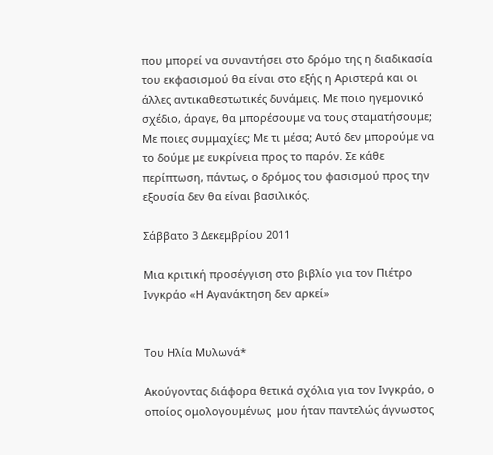που μπορεί να συναντήσει στο δρόμο της η διαδικασία του εκφασισμού θα είναι στο εξής η Αριστερά και οι άλλες αντικαθεστωτικές δυνάμεις. Με ποιο ηγεμονικό σχέδιο, άραγε, θα μπορέσουμε να τους σταματήσουμε; Με ποιες συμμαχίες; Με τι μέσα; Αυτό δεν μπορούμε να το δούμε με ευκρίνεια προς το παρόν. Σε κάθε περίπτωση, πάντως, ο δρόμος του φασισμού προς την εξουσία δεν θα είναι βασιλικός.

Σάββατο 3 Δεκεμβρίου 2011

Μια κριτική προσέγγιση στο βιβλίο για τον Πιέτρο Ινγκράο «Η Αγανάκτηση δεν αρκεί»


Του Ηλία Μυλωνά*

Ακούγοντας διάφορα θετικά σχόλια για τον Ινγκράο, ο οποίος ομολογουμένως  μου ήταν παντελώς άγνωστος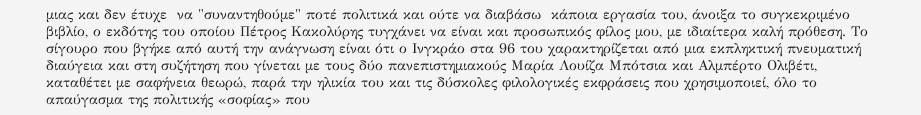μιας και δεν έτυχε  να "συναντηθούμε" ποτέ πολιτικά και ούτε να διαβάσω  κάποια εργασία του, άνοιξα το συγκεκριμένο βιβλίο, ο εκδότης του οποίου Πέτρος Κακολύρης τυγχάνει να είναι και προσωπικός φίλος μου, με ιδιαίτερα καλή πρόθεση. Το σίγουρο που βγήκε από αυτή την ανάγνωση είναι ότι ο Ινγκράο στα 96 του χαρακτηρίζεται από μια εκπληκτική πνευματική διαύγεια και στη συζήτηση που γίνεται με τους δύο πανεπιστημιακούς Μαρία Λουίζα Μπότσια και Αλμπέρτο Ολιβέτι, καταθέτει με σαφήνεια θεωρώ, παρά την ηλικία του και τις δύσκολες φιλολογικές εκφράσεις που χρησιμοποιεί, όλο το απαύγασμα της πολιτικής «σοφίας» που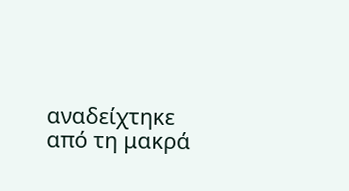αναδείχτηκε από τη μακρά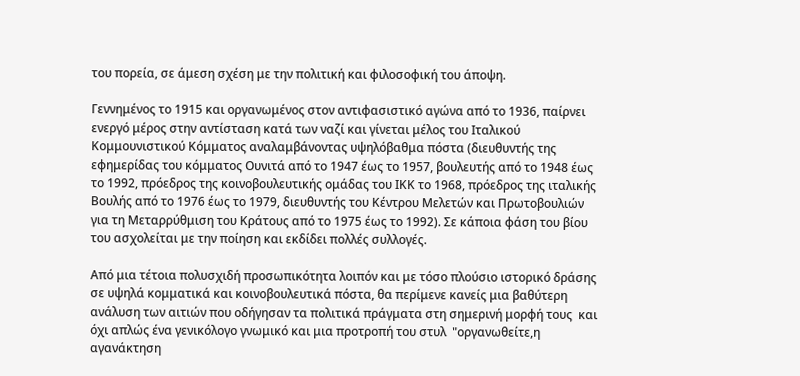του πορεία, σε άμεση σχέση με την πολιτική και φιλοσοφική του άποψη.

Γεννημένος το 1915 και οργανωμένος στον αντιφασιστικό αγώνα από το 1936, παίρνει ενεργό μέρος στην αντίσταση κατά των ναζί και γίνεται μέλος του Ιταλικού Κομμουνιστικού Κόμματος αναλαμβάνοντας υψηλόβαθμα πόστα (διευθυντής της εφημερίδας του κόμματος Ουνιτά από το 1947 έως το 1957, βουλευτής από το 1948 έως το 1992, πρόεδρος της κοινοβουλευτικής ομάδας του ΙΚΚ το 1968, πρόεδρος της ιταλικής Βουλής από το 1976 έως το 1979, διευθυντής του Κέντρου Μελετών και Πρωτοβουλιών για τη Μεταρρύθμιση του Κράτους από το 1975 έως το 1992). Σε κάποια φάση του βίου του ασχολείται με την ποίηση και εκδίδει πολλές συλλογές.

Από μια τέτοια πολυσχιδή προσωπικότητα λοιπόν και με τόσο πλούσιο ιστορικό δράσης σε υψηλά κομματικά και κοινοβουλευτικά πόστα, θα περίμενε κανείς μια βαθύτερη ανάλυση των αιτιών που οδήγησαν τα πολιτικά πράγματα στη σημερινή μορφή τους  και όχι απλώς ένα γενικόλογο γνωμικό και μια προτροπή του στυλ  "οργανωθείτε,η αγανάκτηση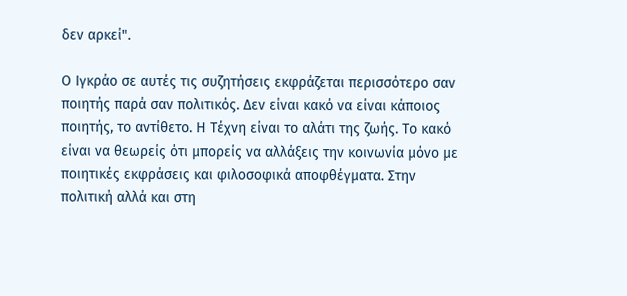δεν αρκεί".

Ο Ιγκράο σε αυτές τις συζητήσεις εκφράζεται περισσότερο σαν ποιητής παρά σαν πολιτικός. Δεν είναι κακό να είναι κάποιος ποιητής, το αντίθετο. Η Τέχνη είναι το αλάτι της ζωής. Το κακό είναι να θεωρείς ότι μπορείς να αλλάξεις την κοινωνία μόνο με ποιητικές εκφράσεις και φιλοσοφικά αποφθέγματα. Στην πολιτική αλλά και στη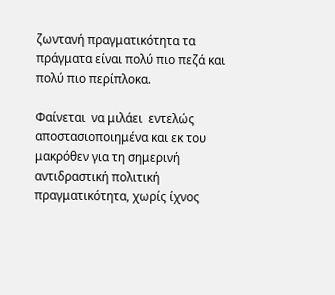ζωντανή πραγματικότητα τα πράγματα είναι πολύ πιο πεζά και πολύ πιο περίπλοκα.

Φαίνεται  να μιλάει  εντελώς αποστασιοποιημένα και εκ του μακρόθεν για τη σημερινή αντιδραστική πολιτική πραγματικότητα, χωρίς ίχνος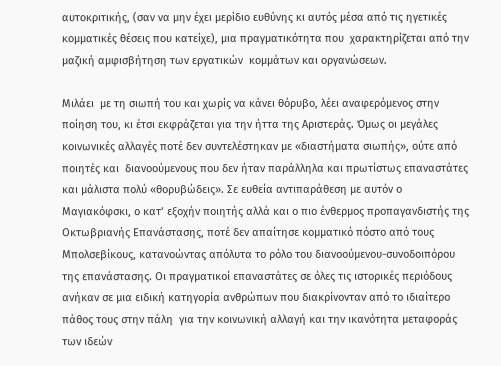αυτοκριτικής, (σαν να μην έχει μερίδιο ευθύνης κι αυτός μέσα από τις ηγετικές κομματικές θέσεις που κατείχε), μια πραγματικότητα που  χαρακτηρίζεται από την μαζική αμφισβήτηση των εργατικών  κομμάτων και οργανώσεων.

Μιλάει  με τη σιωπή του και χωρίς να κάνει θόρυβο, λέει αναφερόμενος στην ποίηση του, κι έτσι εκφράζεται για την ήττα της Αριστεράς. Όμως οι μεγάλες κοινωνικές αλλαγές ποτέ δεν συντελέστηκαν με «διαστήματα σιωπής», ούτε από  ποιητές και  διανοούμενους που δεν ήταν παράλληλα και πρωτίστως επαναστάτες και μάλιστα πολύ «θορυβώδεις». Σε ευθεία αντιπαράθεση με αυτόν ο Μαγιακόφσκι, ο κατ’ εξοχήν ποιητής αλλά και ο πιο ένθερμος προπαγανδιστής της Οκτωβριανής Επανάστασης, ποτέ δεν απαίτησε κομματικό πόστο από τους Μπολσεβίκους, κατανοώντας απόλυτα το ρόλο του διανοούμενου-συνοδοιπόρου της επανάστασης. Οι πραγματικοί επαναστάτες σε όλες τις ιστορικές περιόδους ανήκαν σε μια ειδική κατηγορία ανθρώπων που διακρίνονταν από το ιδιαίτερο πάθος τους στην πάλη  για την κοινωνική αλλαγή και την ικανότητα μεταφοράς των ιδεών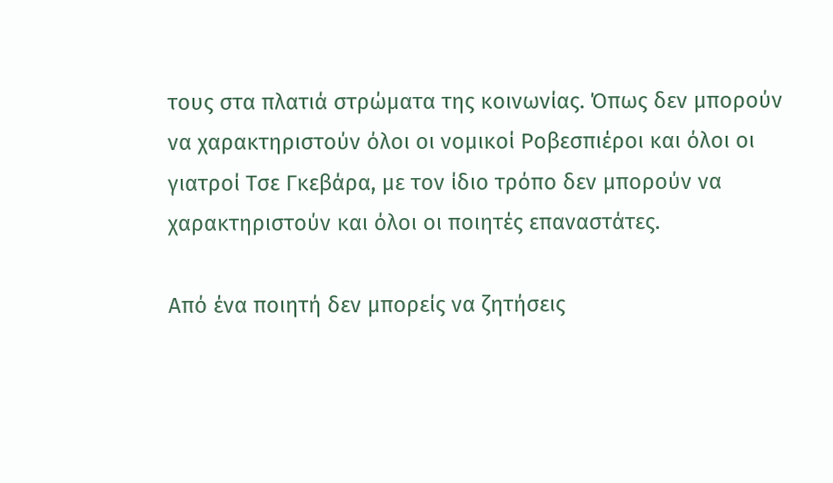τους στα πλατιά στρώματα της κοινωνίας. Όπως δεν μπορούν να χαρακτηριστούν όλοι οι νομικοί Ροβεσπιέροι και όλοι οι γιατροί Τσε Γκεβάρα, με τον ίδιο τρόπο δεν μπορούν να χαρακτηριστούν και όλοι οι ποιητές επαναστάτες.

Από ένα ποιητή δεν μπορείς να ζητήσεις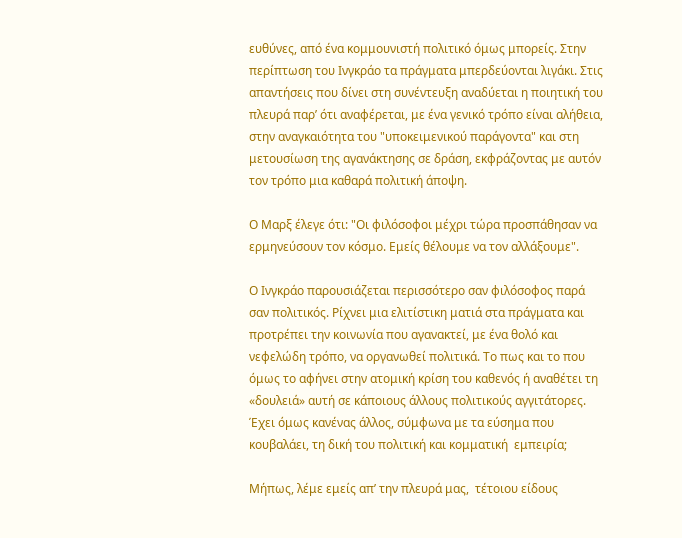ευθύνες, από ένα κομμουνιστή πολιτικό όμως μπορείς. Στην περίπτωση του Ινγκράο τα πράγματα μπερδεύονται λιγάκι. Στις απαντήσεις που δίνει στη συνέντευξη αναδύεται η ποιητική του πλευρά παρ’ ότι αναφέρεται, με ένα γενικό τρόπο είναι αλήθεια, στην αναγκαιότητα του "υποκειμενικού παράγοντα" και στη μετουσίωση της αγανάκτησης σε δράση, εκφράζοντας με αυτόν τον τρόπο μια καθαρά πολιτική άποψη.

Ο Μαρξ έλεγε ότι: "Οι φιλόσοφοι μέχρι τώρα προσπάθησαν να ερμηνεύσουν τον κόσμο. Εμείς θέλουμε να τον αλλάξουμε".

Ο Ινγκράο παρουσιάζεται περισσότερο σαν φιλόσοφος παρά σαν πολιτικός. Ρίχνει μια ελιτίστικη ματιά στα πράγματα και προτρέπει την κοινωνία που αγανακτεί, με ένα θολό και νεφελώδη τρόπο, να οργανωθεί πολιτικά. Το πως και το που όμως το αφήνει στην ατομική κρίση του καθενός ή αναθέτει τη «δουλειά» αυτή σε κάποιους άλλους πολιτικούς αγγιτάτορες. Έχει όμως κανένας άλλος, σύμφωνα με τα εύσημα που κουβαλάει, τη δική του πολιτική και κομματική  εμπειρία;

Μήπως, λέμε εμείς απ’ την πλευρά μας,  τέτοιου είδους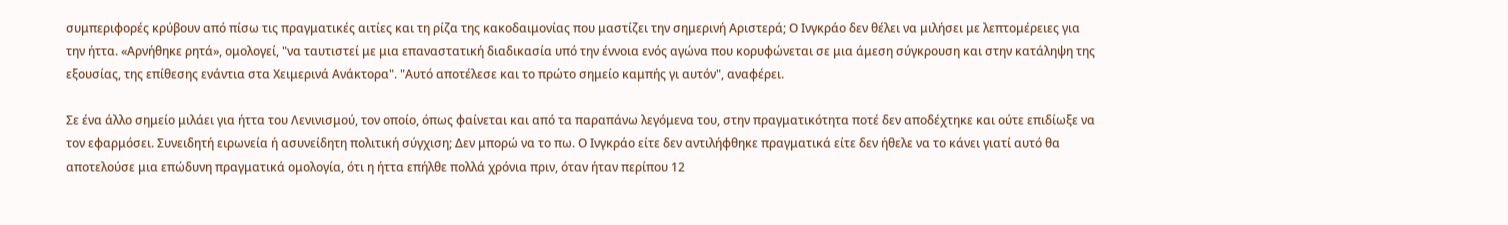συμπεριφορές κρύβουν από πίσω τις πραγματικές αιτίες και τη ρίζα της κακοδαιμονίας που μαστίζει την σημερινή Αριστερά; Ο Ινγκράο δεν θέλει να μιλήσει με λεπτομέρειες για την ήττα. «Αρνήθηκε ρητά», ομολογεί, "να ταυτιστεί με μια επαναστατική διαδικασία υπό την έννοια ενός αγώνα που κορυφώνεται σε μια άμεση σύγκρουση και στην κατάληψη της εξουσίας, της επίθεσης ενάντια στα Χειμερινά Ανάκτορα". "Αυτό αποτέλεσε και το πρώτο σημείο καμπής γι αυτόν", αναφέρει.

Σε ένα άλλο σημείο μιλάει για ήττα του Λενινισμού, τον οποίο, όπως φαίνεται και από τα παραπάνω λεγόμενα του, στην πραγματικότητα ποτέ δεν αποδέχτηκε και ούτε επιδίωξε να τον εφαρμόσει. Συνειδητή ειρωνεία ή ασυνείδητη πολιτική σύγχιση; Δεν μπορώ να το πω. Ο Ινγκράο είτε δεν αντιλήφθηκε πραγματικά είτε δεν ήθελε να το κάνει γιατί αυτό θα αποτελούσε μια επώδυνη πραγματικά ομολογία, ότι η ήττα επήλθε πολλά χρόνια πριν, όταν ήταν περίπου 12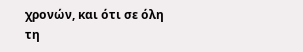χρονών, και ότι σε όλη τη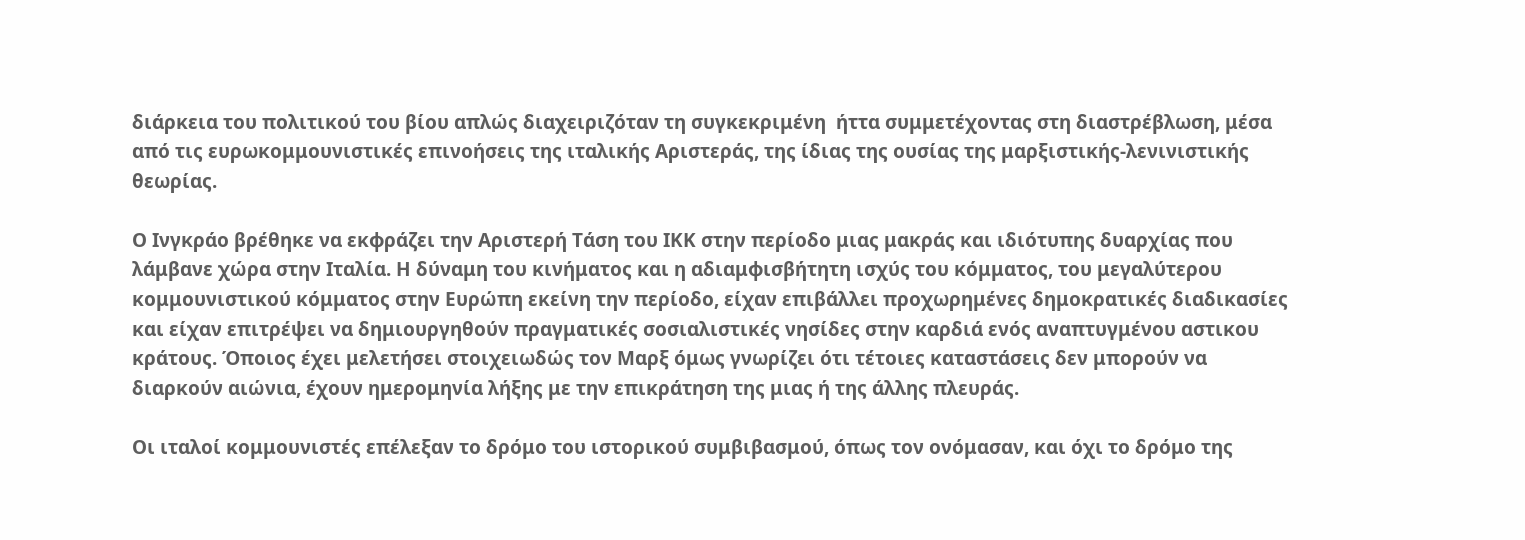διάρκεια του πολιτικού του βίου απλώς διαχειριζόταν τη συγκεκριμένη  ήττα συμμετέχοντας στη διαστρέβλωση, μέσα από τις ευρωκομμουνιστικές επινοήσεις της ιταλικής Αριστεράς, της ίδιας της ουσίας της μαρξιστικής-λενινιστικής θεωρίας.

Ο Ινγκράο βρέθηκε να εκφράζει την Αριστερή Τάση του ΙΚΚ στην περίοδο μιας μακράς και ιδιότυπης δυαρχίας που λάμβανε χώρα στην Ιταλία. Η δύναμη του κινήματος και η αδιαμφισβήτητη ισχύς του κόμματος, του μεγαλύτερου κομμουνιστικού κόμματος στην Ευρώπη εκείνη την περίοδο, είχαν επιβάλλει προχωρημένες δημοκρατικές διαδικασίες και είχαν επιτρέψει να δημιουργηθούν πραγματικές σοσιαλιστικές νησίδες στην καρδιά ενός αναπτυγμένου αστικου κράτους. Όποιος έχει μελετήσει στοιχειωδώς τον Μαρξ όμως γνωρίζει ότι τέτοιες καταστάσεις δεν μπορούν να διαρκούν αιώνια, έχουν ημερομηνία λήξης με την επικράτηση της μιας ή της άλλης πλευράς.

Οι ιταλοί κομμουνιστές επέλεξαν το δρόμο του ιστορικού συμβιβασμού, όπως τον ονόμασαν, και όχι το δρόμο της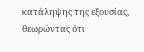κατάληψης της εξουσίας, θεωρώντας ότι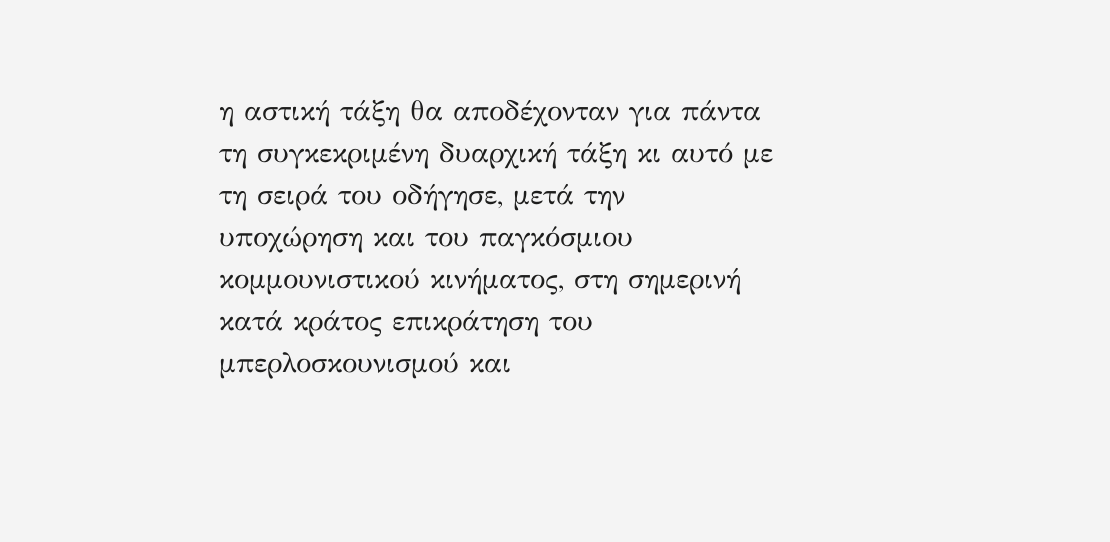η αστική τάξη θα αποδέχονταν για πάντα τη συγκεκριμένη δυαρχική τάξη κι αυτό με τη σειρά του οδήγησε, μετά την υποχώρηση και του παγκόσμιου κομμουνιστικού κινήματος, στη σημερινή κατά κράτος επικράτηση του μπερλοσκουνισμού και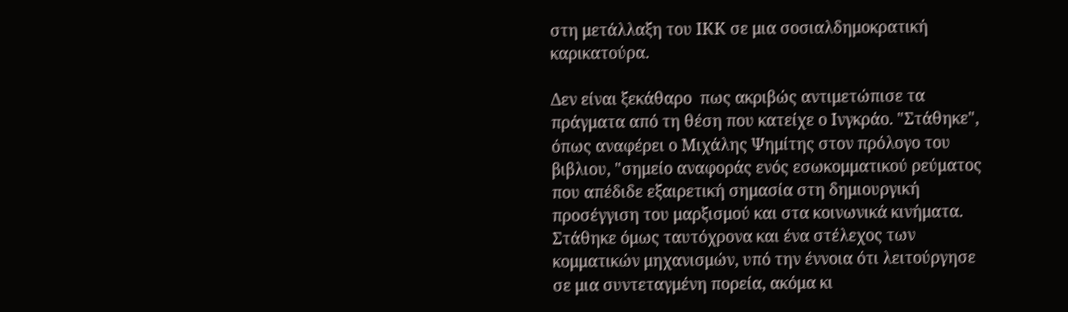στη μετάλλαξη του ΙΚΚ σε μια σοσιαλδημοκρατική καρικατούρα.

Δεν είναι ξεκάθαρο  πως ακριβώς αντιμετώπισε τα πράγματα από τη θέση που κατείχε ο Ινγκράο. "Στάθηκε", όπως αναφέρει ο Μιχάλης Ψημίτης στον πρόλογο του βιβλιου, "σημείο αναφοράς ενός εσωκομματικού ρεύματος που απέδιδε εξαιρετική σημασία στη δημιουργική προσέγγιση του μαρξισμού και στα κοινωνικά κινήματα. Στάθηκε όμως ταυτόχρονα και ένα στέλεχος των κομματικών μηχανισμών, υπό την έννοια ότι λειτούργησε σε μια συντεταγμένη πορεία, ακόμα κι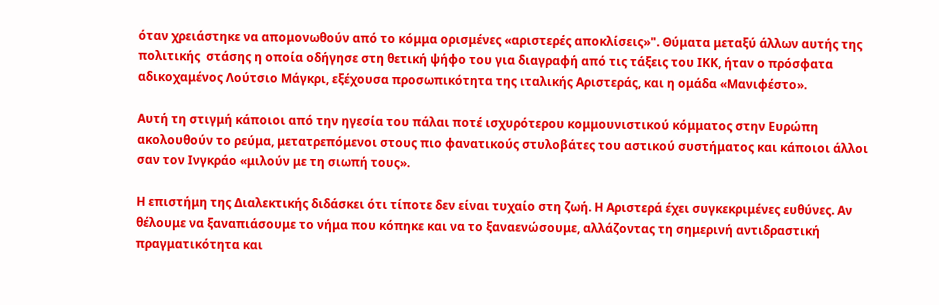όταν χρειάστηκε να απομονωθούν από το κόμμα ορισμένες «αριστερές αποκλίσεις»". Θύματα μεταξύ άλλων αυτής της πολιτικής  στάσης η οποία οδήγησε στη θετική ψήφο του για διαγραφή από τις τάξεις του ΙΚΚ, ήταν ο πρόσφατα αδικοχαμένος Λούτσιο Μάγκρι, εξέχουσα προσωπικότητα της ιταλικής Αριστεράς, και η ομάδα «Μανιφέστο».

Αυτή τη στιγμή κάποιοι από την ηγεσία του πάλαι ποτέ ισχυρότερου κομμουνιστικού κόμματος στην Ευρώπη ακολουθούν το ρεύμα, μετατρεπόμενοι στους πιο φανατικούς στυλοβάτες του αστικού συστήματος και κάποιοι άλλοι σαν τον Ινγκράο «μιλούν με τη σιωπή τους».

Η επιστήμη της Διαλεκτικής διδάσκει ότι τίποτε δεν είναι τυχαίο στη ζωή. Η Αριστερά έχει συγκεκριμένες ευθύνες. Αν θέλουμε να ξαναπιάσουμε το νήμα που κόπηκε και να το ξαναενώσουμε, αλλάζοντας τη σημερινή αντιδραστική πραγματικότητα και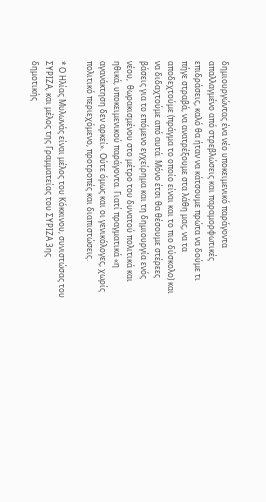δημιουργώντας ένα νέο υποκειμενικό παράγοντα απαλλαγμένο από στρεβλώσεις και παραμορφωτικές  επιδράσεις, καλό θα ήταν να κάτσουμε πρώτα να δούμε τι πήγε στραβά, να ανατρέξουμε στα λάθη μας, να τα αποδεχτούμε (πράγμα το οποίο είναι και το πιο δύσκολο) και να διδαχτούμε από αυτά. Μόνο έτσι θα θέσουμε στέρεες βάσεις για το επόμενο εγχείρημα και τη δημιουργία ενός  νέου,  θωρακισμένου στο μέτρο του δυνατού πολιτικά και ηθικά, υποκειμενικού παράγοντα. Γιατί πραγματικά «η αγανάκτηση δεν αρκεί». Ούτε όμως και οι γενικόλογες, χωρίς πολιτικό περιεχόμενο, προτροπές και διαπιστώσεις.

* Ο Ηλίας Μυλωνάς είναι μέλος του Κόκκινου, συνιστώσας του ΣΥΡΙΖΑ, και μέλος της Γραμματείας του ΣΥΡΙΖΑ 3ης δημοτικής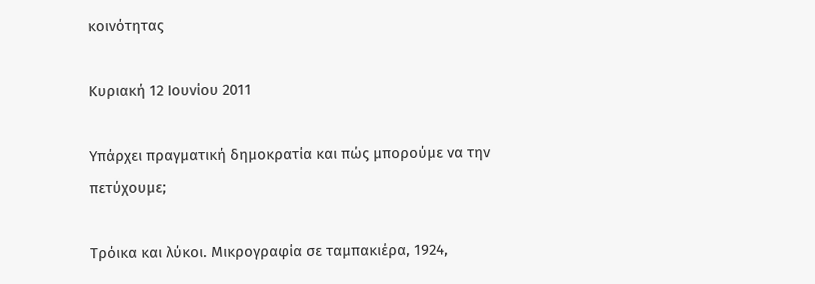κοινότητας

Κυριακή 12 Ιουνίου 2011

Υπάρχει πραγματική δημοκρατία και πώς μπορούμε να την πετύχουμε;

Τρόικα και λύκοι. Μικρογραφία σε ταμπακιέρα, 1924,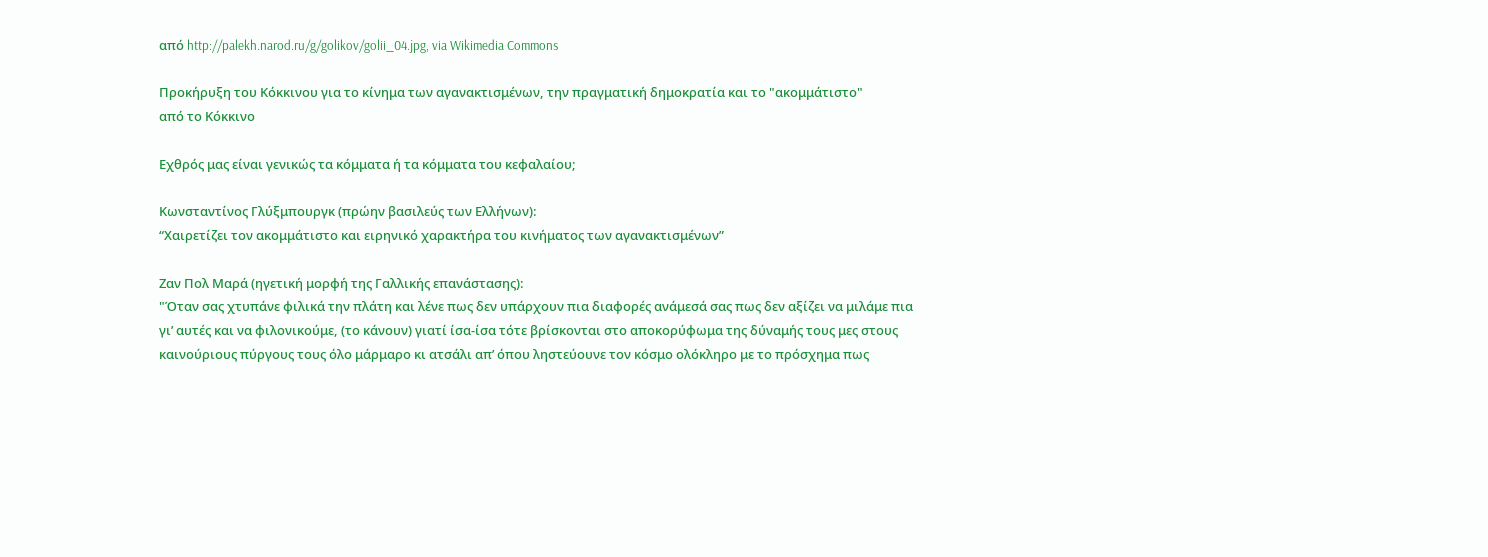από http://palekh.narod.ru/g/golikov/golii_04.jpg, via Wikimedia Commons

Προκήρυξη του Κόκκινου για το κίνημα των αγανακτισμένων, την πραγματική δημοκρατία και το "ακομμάτιστο"
από το Κόκκινο

Εχθρός μας είναι γενικώς τα κόμματα ή τα κόμματα του κεφαλαίου;

Κωνσταντίνος Γλύξμπουργκ (πρώην βασιλεύς των Ελλήνων):
“Χαιρετίζει τον ακομμάτιστο και ειρηνικό χαρακτήρα του κινήματος των αγανακτισμένων”

Zαν Πολ Μαρά (ηγετική μορφή της Γαλλικής επανάστασης):
"Όταν σας χτυπάνε φιλικά την πλάτη και λένε πως δεν υπάρχουν πια διαφορές ανάμεσά σας πως δεν αξίζει να μιλάμε πια γι’ αυτές και να φιλονικούμε, (το κάνουν) γιατί ίσα-ίσα τότε βρίσκονται στο αποκορύφωμα της δύναμής τους μες στους καινούριους πύργους τους όλο μάρμαρο κι ατσάλι απ’ όπου ληστεύουνε τον κόσμο ολόκληρο με το πρόσχημα πως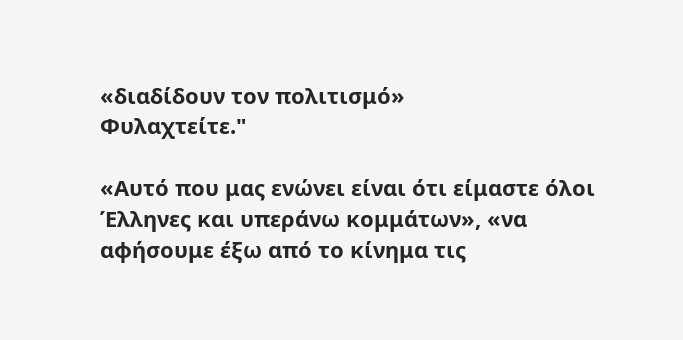«διαδίδουν τον πολιτισμό»
Φυλαχτείτε."

«Αυτό που μας ενώνει είναι ότι είμαστε όλοι Έλληνες και υπεράνω κομμάτων», «να αφήσουμε έξω από το κίνημα τις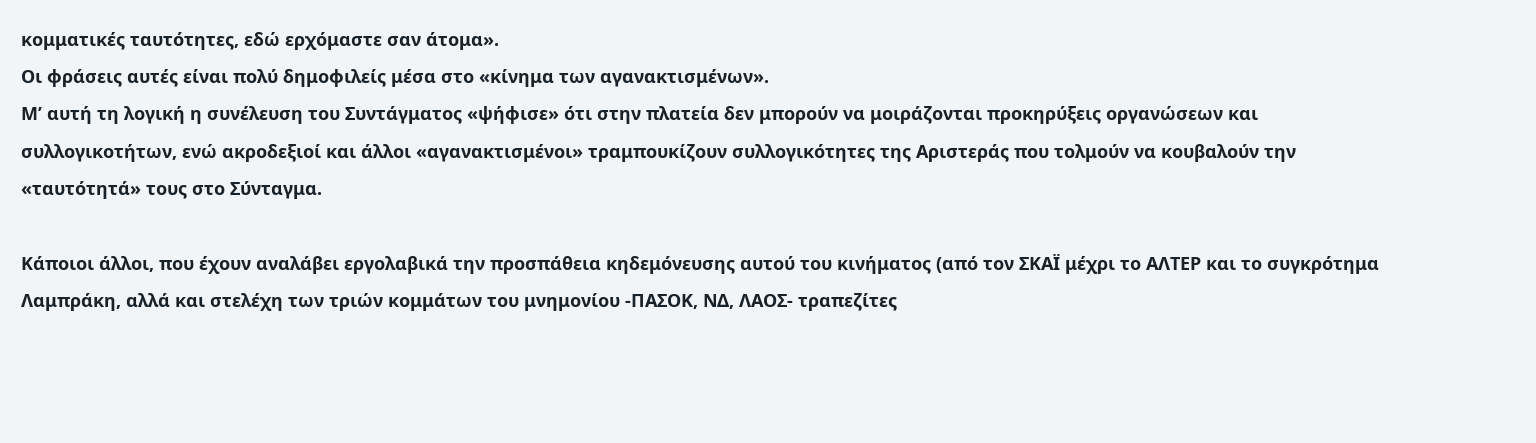κομματικές ταυτότητες, εδώ ερχόμαστε σαν άτομα».
Οι φράσεις αυτές είναι πολύ δημοφιλείς μέσα στο «κίνημα των αγανακτισμένων».
Μ’ αυτή τη λογική η συνέλευση του Συντάγματος «ψήφισε» ότι στην πλατεία δεν μπορούν να μοιράζονται προκηρύξεις οργανώσεων και συλλογικοτήτων, ενώ ακροδεξιοί και άλλοι «αγανακτισμένοι» τραμπουκίζουν συλλογικότητες της Αριστεράς που τολμούν να κουβαλούν την «ταυτότητά» τους στο Σύνταγμα.

Κάποιοι άλλοι, που έχουν αναλάβει εργολαβικά την προσπάθεια κηδεμόνευσης αυτού του κινήματος (από τον ΣΚΑΪ μέχρι το ΑΛΤΕΡ και το συγκρότημα Λαμπράκη, αλλά και στελέχη των τριών κομμάτων του μνημονίου -ΠΑΣΟΚ, ΝΔ, ΛΑΟΣ- τραπεζίτες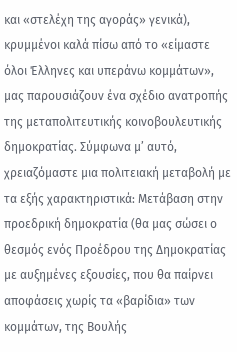και «στελέχη της αγοράς» γενικά), κρυμμένοι καλά πίσω από το «είμαστε όλοι Έλληνες και υπεράνω κομμάτων», μας παρουσιάζουν ένα σχέδιο ανατροπής της μεταπολιτευτικής κοινοβουλευτικής δημοκρατίας. Σύμφωνα μ’ αυτό, χρειαζόμαστε μια πολιτειακή μεταβολή με τα εξής χαρακτηριστικά: Μετάβαση στην προεδρική δημοκρατία (θα μας σώσει ο θεσμός ενός Προέδρου της Δημοκρατίας με αυξημένες εξουσίες, που θα παίρνει αποφάσεις χωρίς τα «βαρίδια» των κομμάτων, της Βουλής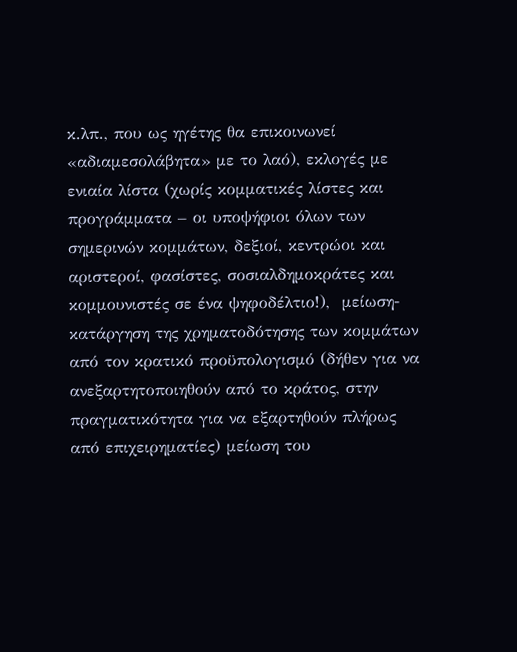κ.λπ., που ως ηγέτης θα επικοινωνεί «αδιαμεσολάβητα» με το λαό), εκλογές με ενιαία λίστα (χωρίς κομματικές λίστες και προγράμματα – οι υποψήφιοι όλων των σημερινών κομμάτων, δεξιοί, κεντρώοι και αριστεροί, φασίστες, σοσιαλδημοκράτες και κομμουνιστές σε ένα ψηφοδέλτιο!),  μείωση-κατάργηση της χρηματοδότησης των κομμάτων από τον κρατικό προϋπολογισμό (δήθεν για να ανεξαρτητοποιηθούν από το κράτος, στην πραγματικότητα για να εξαρτηθούν πλήρως από επιχειρηματίες) μείωση του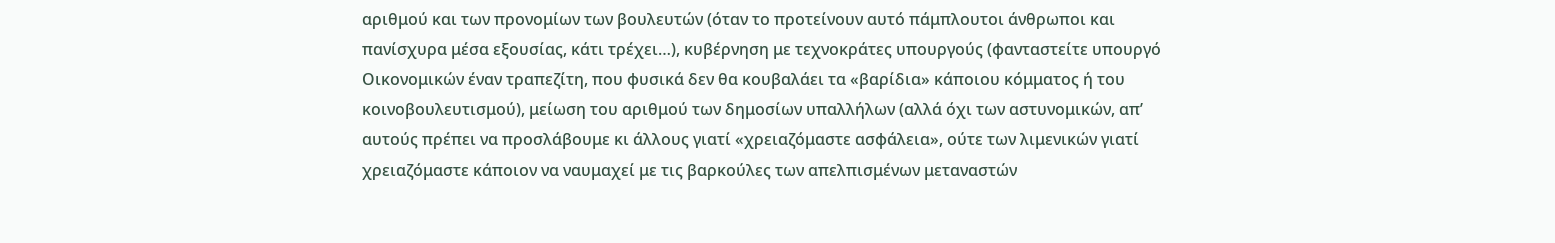αριθμού και των προνομίων των βουλευτών (όταν το προτείνουν αυτό πάμπλουτοι άνθρωποι και πανίσχυρα μέσα εξουσίας, κάτι τρέχει…), κυβέρνηση με τεχνοκράτες υπουργούς (φανταστείτε υπουργό Οικονομικών έναν τραπεζίτη, που φυσικά δεν θα κουβαλάει τα «βαρίδια» κάποιου κόμματος ή του κοινοβουλευτισμού), μείωση του αριθμού των δημοσίων υπαλλήλων (αλλά όχι των αστυνομικών, απ’ αυτούς πρέπει να προσλάβουμε κι άλλους γιατί «χρειαζόμαστε ασφάλεια», ούτε των λιμενικών γιατί χρειαζόμαστε κάποιον να ναυμαχεί με τις βαρκούλες των απελπισμένων μεταναστών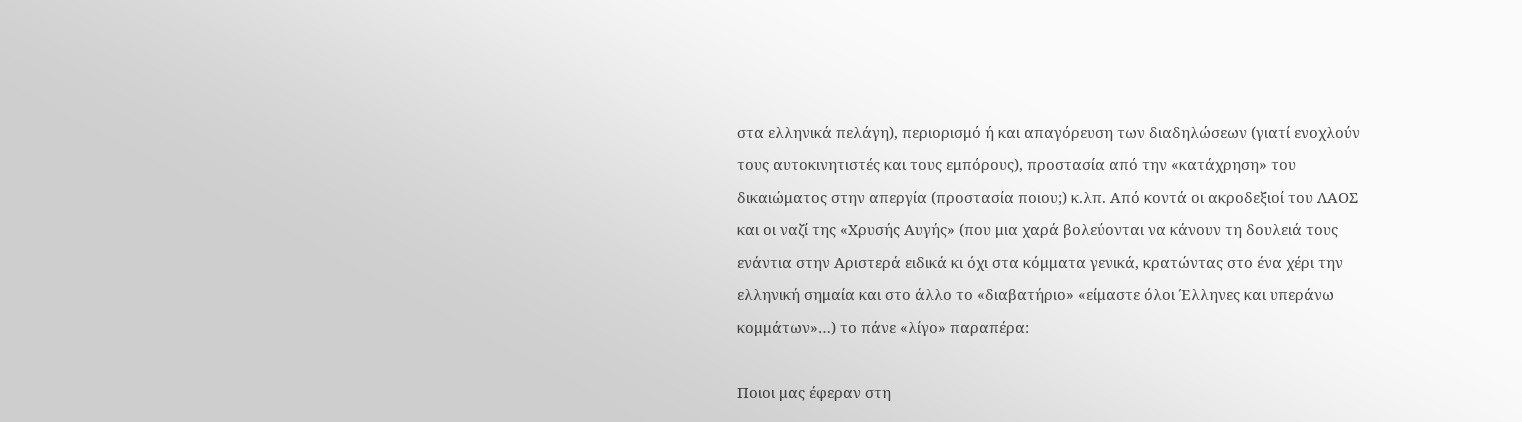στα ελληνικά πελάγη), περιορισμό ή και απαγόρευση των διαδηλώσεων (γιατί ενοχλούν τους αυτοκινητιστές και τους εμπόρους), προστασία από την «κατάχρηση» του δικαιώματος στην απεργία (προστασία ποιου;) κ.λπ. Από κοντά οι ακροδεξιοί του ΛΑΟΣ και οι ναζί της «Χρυσής Αυγής» (που μια χαρά βολεύονται να κάνουν τη δουλειά τους ενάντια στην Αριστερά ειδικά κι όχι στα κόμματα γενικά, κρατώντας στο ένα χέρι την ελληνική σημαία και στο άλλο το «διαβατήριο» «είμαστε όλοι Έλληνες και υπεράνω κομμάτων»…) το πάνε «λίγο» παραπέρα:

Ποιοι μας έφεραν στη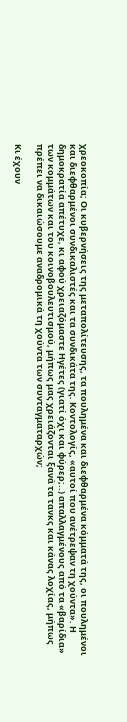χρεοκοπία; Οι κυβερνήσεις της μεταπολίτευσης, τα πουλημένα και διεφθαρμένα κόμματά της, οι πουλημένοι και διεφθαρμένοι συνδικαλιστές και τα συνδικάτα της. Κοντολογίς, «αυτοί που ανέτρεψαν τη χούντα». Η δημοκρατία απέτυχε, κι αφού χρειαζόμαστε Ηγέτες (γιατί όχι και φύρερ;..) απαλλαγμένους από τα «βαρίδια» των κομμάτων και του κοινοβουλευτισμού, μήπως μας χρειάζονται ξανά τα τανκς και κάνας λοχίας, μήπως πρέπει να δικαιώσουμε αναδρομικά τη χούντα των συνταγματαρχών;

Κι έχουν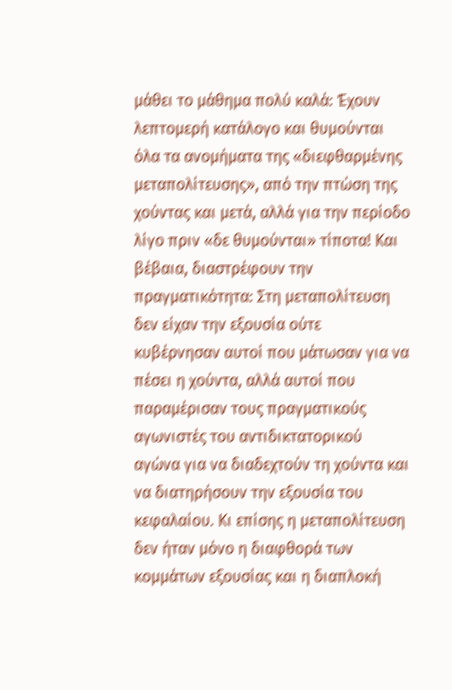μάθει το μάθημα πολύ καλά: Έχουν λεπτομερή κατάλογο και θυμούνται όλα τα ανομήματα της «διεφθαρμένης μεταπολίτευσης», από την πτώση της χούντας και μετά, αλλά για την περίοδο λίγο πριν «δε θυμούνται» τίποτα! Και βέβαια, διαστρέφουν την πραγματικότητα: Στη μεταπολίτευση δεν είχαν την εξουσία ούτε κυβέρνησαν αυτοί που μάτωσαν για να πέσει η χούντα, αλλά αυτοί που παραμέρισαν τους πραγματικούς αγωνιστές του αντιδικτατορικού αγώνα για να διαδεχτούν τη χούντα και να διατηρήσουν την εξουσία του κεφαλαίου. Κι επίσης η μεταπολίτευση δεν ήταν μόνο η διαφθορά των κομμάτων εξουσίας και η διαπλοκή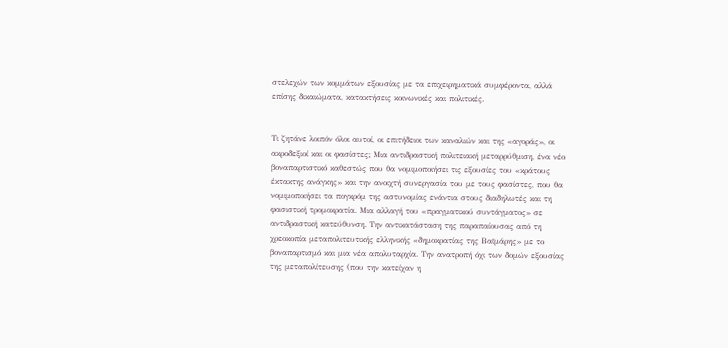στελεχών των κομμάτων εξουσίας με τα επιχειρηματικά συμφέροντα, αλλά επίσης δικαιώματα, κατακτήσεις κοινωνικές και πολιτικές.


Τι ζητάνε λοιπόν όλοι αυτοί, οι επιτήδειοι των καναλιών και της «αγοράς», οι ακροδεξιοί και οι φασίστες; Μια αντιδραστική πολιτειακή μεταρρύθμιση, ένα νέο βοναπαρτιστικό καθεστώς που θα νομιμοποιήσει τις εξουσίες του «κράτους έκτακτης ανάγκης» και την ανοιχτή συνεργασία του με τους φασίστες, που θα νομιμοποιήσει τα πογκρόμ της αστυνομίας ενάντια στους διαδηλωτές και τη φασιστική τρομοκρατία. Μια αλλαγή του «πραγματικού συντάγματος» σε αντιδραστική κατεύθυνση. Την αντικατάσταση της παραπαίουσας από τη χρεοκοπία μεταπολιτευτικής ελληνικής «δημοκρατίας της Βαϊμάρης» με το βοναπαρτισμό και μια νέα απολυταρχία. Την ανατροπή όχι των δομών εξουσίας της μεταπολίτευσης (που την κατείχαν η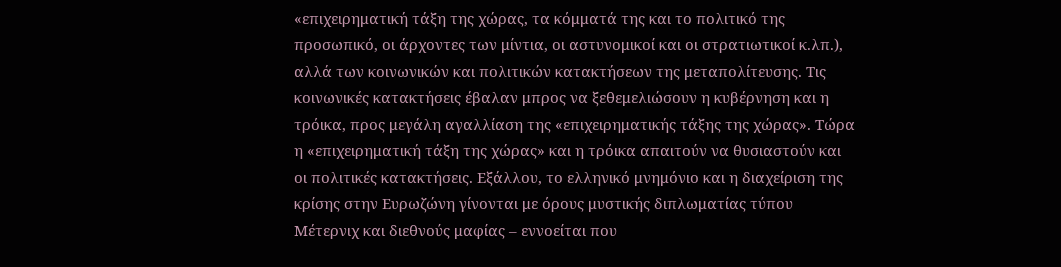«επιχειρηματική τάξη της χώρας, τα κόμματά της και το πολιτικό της προσωπικό, οι άρχοντες των μίντια, οι αστυνομικοί και οι στρατιωτικοί κ.λπ.), αλλά των κοινωνικών και πολιτικών κατακτήσεων της μεταπολίτευσης. Τις κοινωνικές κατακτήσεις έβαλαν μπρος να ξεθεμελιώσουν η κυβέρνηση και η τρόικα, προς μεγάλη αγαλλίαση της «επιχειρηματικής τάξης της χώρας». Τώρα η «επιχειρηματική τάξη της χώρας» και η τρόικα απαιτούν να θυσιαστούν και οι πολιτικές κατακτήσεις. Εξάλλου, το ελληνικό μνημόνιο και η διαχείριση της κρίσης στην Ευρωζώνη γίνονται με όρους μυστικής διπλωματίας τύπου Μέτερνιχ και διεθνούς μαφίας – εννοείται που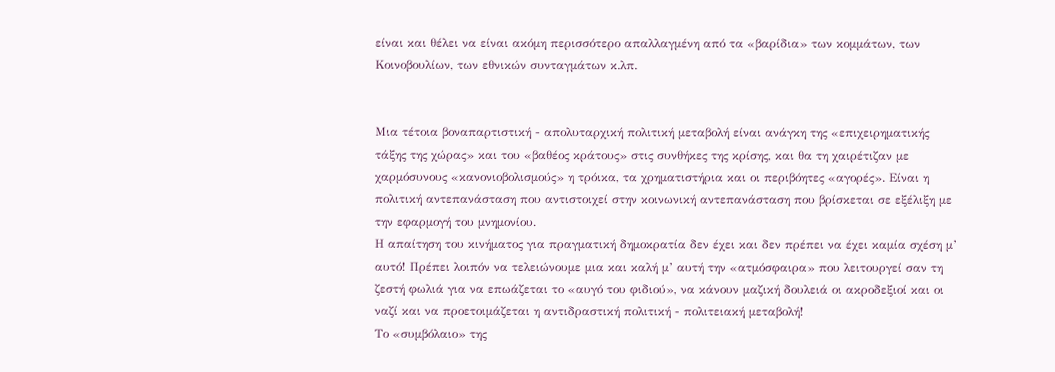είναι και θέλει να είναι ακόμη περισσότερο απαλλαγμένη από τα «βαρίδια» των κομμάτων, των Κοινοβουλίων, των εθνικών συνταγμάτων κ.λπ.


Μια τέτοια βοναπαρτιστική - απολυταρχική πολιτική μεταβολή είναι ανάγκη της «επιχειρηματικής τάξης της χώρας» και του «βαθέος κράτους» στις συνθήκες της κρίσης, και θα τη χαιρέτιζαν με χαρμόσυνους «κανονιοβολισμούς» η τρόικα, τα χρηματιστήρια και οι περιβόητες «αγορές». Είναι η πολιτική αντεπανάσταση που αντιστοιχεί στην κοινωνική αντεπανάσταση που βρίσκεται σε εξέλιξη με την εφαρμογή του μνημονίου.
Η απαίτηση του κινήματος για πραγματική δημοκρατία δεν έχει και δεν πρέπει να έχει καμία σχέση μ’ αυτό! Πρέπει λοιπόν να τελειώνουμε μια και καλή μ’ αυτή την «ατμόσφαιρα» που λειτουργεί σαν τη ζεστή φωλιά για να επωάζεται το «αυγό του φιδιού», να κάνουν μαζική δουλειά οι ακροδεξιοί και οι ναζί και να προετοιμάζεται η αντιδραστική πολιτική - πολιτειακή μεταβολή!
Το «συμβόλαιο» της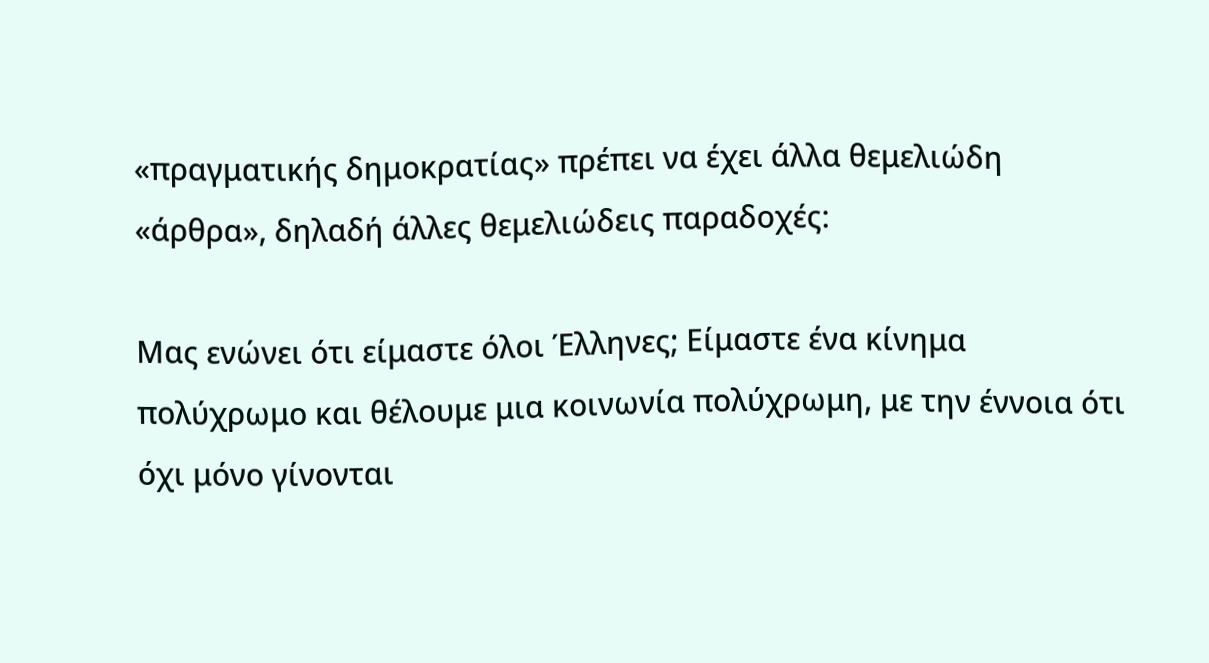«πραγματικής δημοκρατίας» πρέπει να έχει άλλα θεμελιώδη «άρθρα», δηλαδή άλλες θεμελιώδεις παραδοχές:

Μας ενώνει ότι είμαστε όλοι Έλληνες; Είμαστε ένα κίνημα πολύχρωμο και θέλουμε μια κοινωνία πολύχρωμη, με την έννοια ότι όχι μόνο γίνονται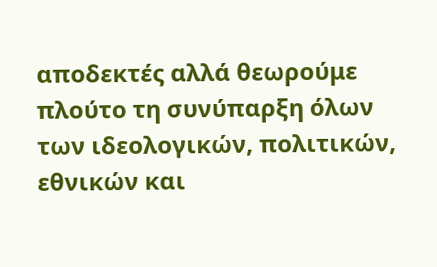αποδεκτές αλλά θεωρούμε πλούτο τη συνύπαρξη όλων των ιδεολογικών, πολιτικών, εθνικών και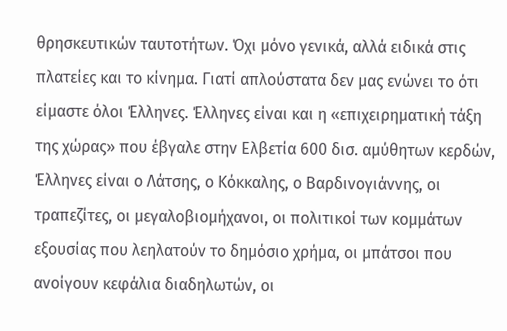θρησκευτικών ταυτοτήτων. Όχι μόνο γενικά, αλλά ειδικά στις πλατείες και το κίνημα. Γιατί απλούστατα δεν μας ενώνει το ότι είμαστε όλοι Έλληνες. Έλληνες είναι και η «επιχειρηματική τάξη της χώρας» που έβγαλε στην Ελβετία 600 δισ. αμύθητων κερδών, Έλληνες είναι ο Λάτσης, ο Κόκκαλης, ο Βαρδινογιάννης, οι τραπεζίτες, οι μεγαλοβιομήχανοι, οι πολιτικοί των κομμάτων εξουσίας που λεηλατούν το δημόσιο χρήμα, οι μπάτσοι που ανοίγουν κεφάλια διαδηλωτών, οι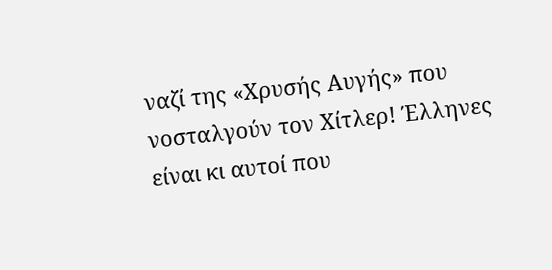ναζί της «Χρυσής Αυγής» που νοσταλγούν τον Χίτλερ! Έλληνες είναι κι αυτοί που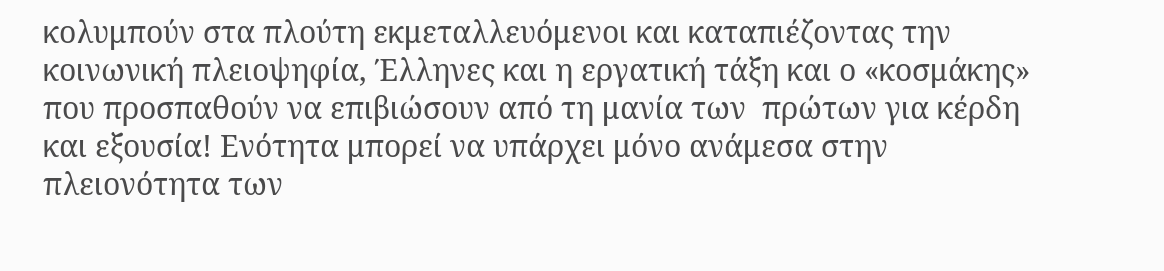κολυμπούν στα πλούτη εκμεταλλευόμενοι και καταπιέζοντας την κοινωνική πλειοψηφία, Έλληνες και η εργατική τάξη και ο «κοσμάκης» που προσπαθούν να επιβιώσουν από τη μανία των  πρώτων για κέρδη και εξουσία! Ενότητα μπορεί να υπάρχει μόνο ανάμεσα στην πλειονότητα των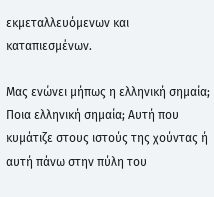εκμεταλλευόμενων και καταπιεσμένων.

Μας ενώνει μήπως η ελληνική σημαία; Ποια ελληνική σημαία; Αυτή που κυμάτιζε στους ιστούς της χούντας ή αυτή πάνω στην πύλη του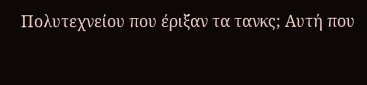Πολυτεχνείου που έριξαν τα τανκς; Αυτή που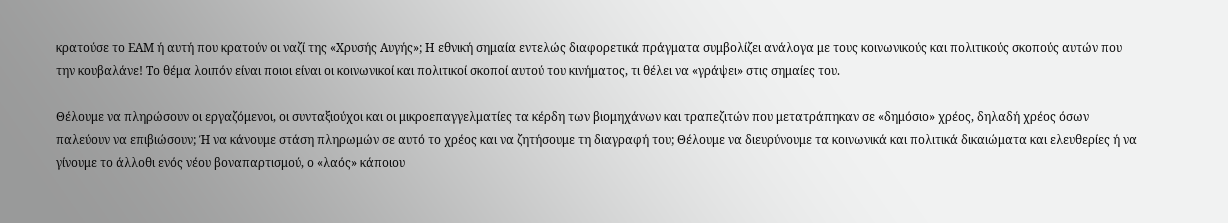κρατούσε το ΕΑΜ ή αυτή που κρατούν οι ναζί της «Χρυσής Αυγής»; Η εθνική σημαία εντελώς διαφορετικά πράγματα συμβολίζει ανάλογα με τους κοινωνικούς και πολιτικούς σκοπούς αυτών που την κουβαλάνε! Το θέμα λοιπόν είναι ποιοι είναι οι κοινωνικοί και πολιτικοί σκοποί αυτού του κινήματος, τι θέλει να «γράψει» στις σημαίες του.

Θέλουμε να πληρώσουν οι εργαζόμενοι, οι συνταξιούχοι και οι μικροεπαγγελματίες τα κέρδη των βιομηχάνων και τραπεζιτών που μετατράπηκαν σε «δημόσιο» χρέος, δηλαδή χρέος όσων παλεύουν να επιβιώσουν; Ή να κάνουμε στάση πληρωμών σε αυτό το χρέος και να ζητήσουμε τη διαγραφή του; Θέλουμε να διευρύνουμε τα κοινωνικά και πολιτικά δικαιώματα και ελευθερίες ή να γίνουμε το άλλοθι ενός νέου βοναπαρτισμού, ο «λαός» κάποιου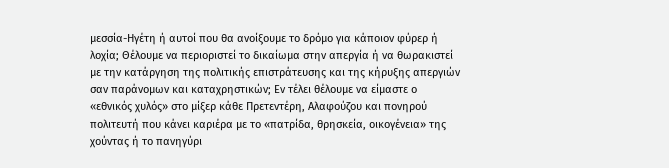μεσσία-Ηγέτη ή αυτοί που θα ανοίξουμε το δρόμο για κάποιον φύρερ ή λοχία; Θέλουμε να περιοριστεί το δικαίωμα στην απεργία ή να θωρακιστεί με την κατάργηση της πολιτικής επιστράτευσης και της κήρυξης απεργιών σαν παράνομων και καταχρηστικών; Εν τέλει θέλουμε να είμαστε ο «εθνικός χυλός» στο μίξερ κάθε Πρετεντέρη, Αλαφούζου και πονηρού πολιτευτή που κάνει καριέρα με το «πατρίδα, θρησκεία, οικογένεια» της χούντας ή το πανηγύρι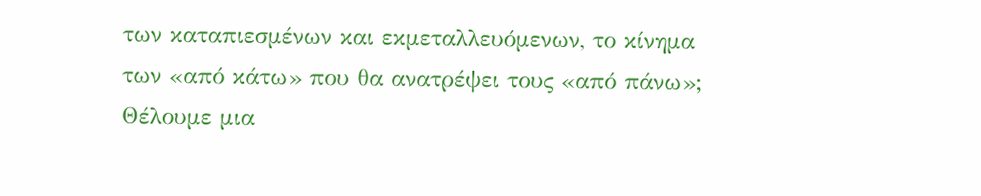των καταπιεσμένων και εκμεταλλευόμενων, το κίνημα των «από κάτω» που θα ανατρέψει τους «από πάνω»; Θέλουμε μια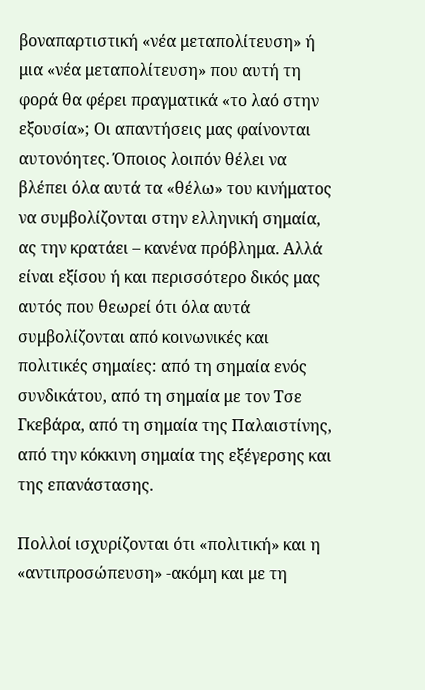βοναπαρτιστική «νέα μεταπολίτευση» ή μια «νέα μεταπολίτευση» που αυτή τη φορά θα φέρει πραγματικά «το λαό στην εξουσία»; Οι απαντήσεις μας φαίνονται αυτονόητες. Όποιος λοιπόν θέλει να βλέπει όλα αυτά τα «θέλω» του κινήματος να συμβολίζονται στην ελληνική σημαία, ας την κρατάει – κανένα πρόβλημα. Αλλά είναι εξίσου ή και περισσότερο δικός μας αυτός που θεωρεί ότι όλα αυτά συμβολίζονται από κοινωνικές και πολιτικές σημαίες: από τη σημαία ενός συνδικάτου, από τη σημαία με τον Τσε Γκεβάρα, από τη σημαία της Παλαιστίνης, από την κόκκινη σημαία της εξέγερσης και της επανάστασης.

Πολλοί ισχυρίζονται ότι «πολιτική» και η «αντιπροσώπευση» -ακόμη και με τη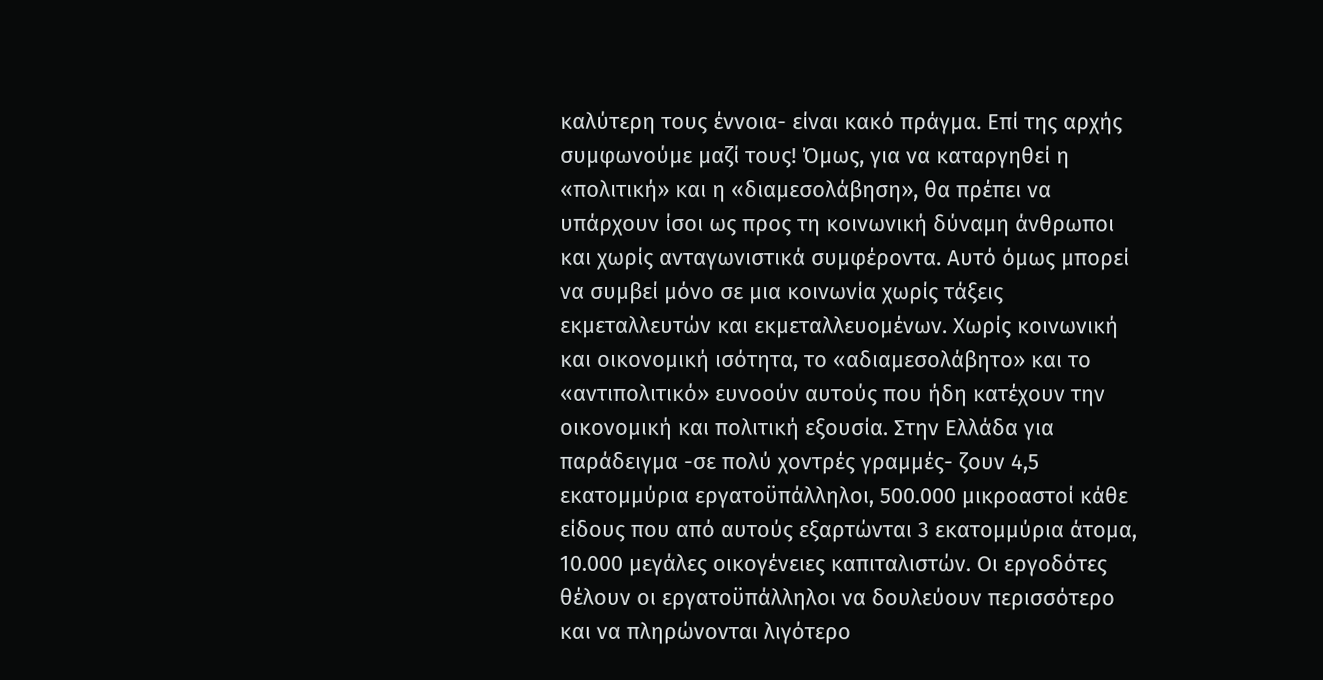καλύτερη τους έννοια- είναι κακό πράγμα. Επί της αρχής συμφωνούμε μαζί τους! Όμως, για να καταργηθεί η «πολιτική» και η «διαμεσολάβηση», θα πρέπει να υπάρχουν ίσοι ως προς τη κοινωνική δύναμη άνθρωποι και χωρίς ανταγωνιστικά συμφέροντα. Αυτό όμως μπορεί να συμβεί μόνο σε μια κοινωνία χωρίς τάξεις εκμεταλλευτών και εκμεταλλευομένων. Χωρίς κοινωνική και οικονομική ισότητα, το «αδιαμεσολάβητο» και το «αντιπολιτικό» ευνοούν αυτούς που ήδη κατέχουν την οικονομική και πολιτική εξουσία. Στην Ελλάδα για παράδειγμα -σε πολύ χοντρές γραμμές- ζουν 4,5 εκατομμύρια εργατοϋπάλληλοι, 500.000 μικροαστοί κάθε είδους που από αυτούς εξαρτώνται 3 εκατομμύρια άτομα, 10.000 μεγάλες οικογένειες καπιταλιστών. Οι εργοδότες θέλουν οι εργατοϋπάλληλοι να δουλεύουν περισσότερο και να πληρώνονται λιγότερο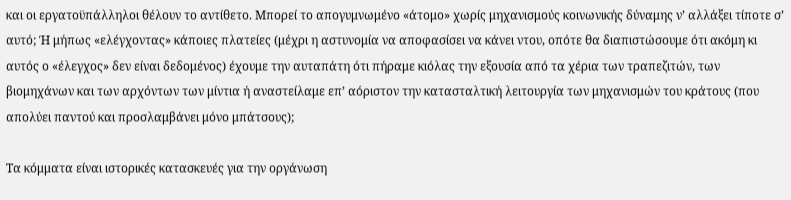και οι εργατοϋπάλληλοι θέλουν το αντίθετο. Μπορεί το απογυμνωμένο «άτομο» χωρίς μηχανισμούς κοινωνικής δύναμης ν’ αλλάξει τίποτε σ’ αυτό; Ή μήπως «ελέγχοντας» κάποιες πλατείες (μέχρι η αστυνομία να αποφασίσει να κάνει ντου, οπότε θα διαπιστώσουμε ότι ακόμη κι αυτός ο «έλεγχος» δεν είναι δεδομένος) έχουμε την αυταπάτη ότι πήραμε κιόλας την εξουσία από τα χέρια των τραπεζιτών, των βιομηχάνων και των αρχόντων των μίντια ή αναστείλαμε επ’ αόριστον την κατασταλτική λειτουργία των μηχανισμών του κράτους (που απολύει παντού και προσλαμβάνει μόνο μπάτσους);

Τα κόμματα είναι ιστορικές κατασκευές για την οργάνωση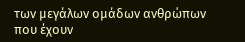των μεγάλων ομάδων ανθρώπων που έχουν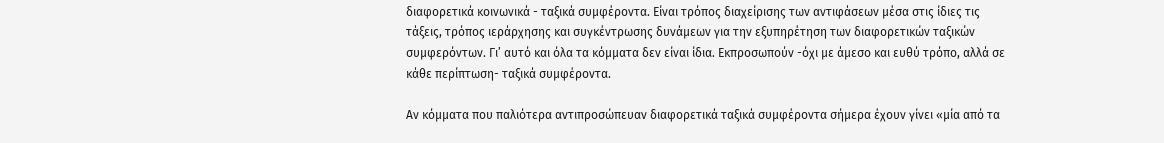διαφορετικά κοινωνικά - ταξικά συμφέροντα. Είναι τρόπος διαχείρισης των αντιφάσεων μέσα στις ίδιες τις τάξεις, τρόπος ιεράρχησης και συγκέντρωσης δυνάμεων για την εξυπηρέτηση των διαφορετικών ταξικών συμφερόντων. Γι’ αυτό και όλα τα κόμματα δεν είναι ίδια. Εκπροσωπούν -όχι με άμεσο και ευθύ τρόπο, αλλά σε κάθε περίπτωση- ταξικά συμφέροντα.

Αν κόμματα που παλιότερα αντιπροσώπευαν διαφορετικά ταξικά συμφέροντα σήμερα έχουν γίνει «μία από τα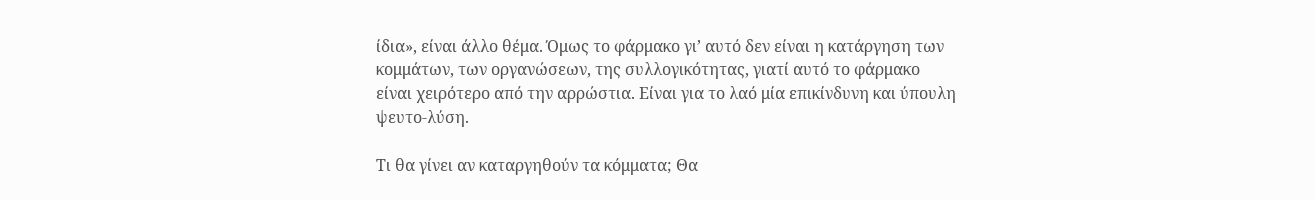ίδια», είναι άλλο θέμα. Όμως το φάρμακο γι’ αυτό δεν είναι η κατάργηση των κομμάτων, των οργανώσεων, της συλλογικότητας, γιατί αυτό το φάρμακο είναι χειρότερο από την αρρώστια. Είναι για το λαό μία επικίνδυνη και ύπουλη ψευτο-λύση.

Τι θα γίνει αν καταργηθούν τα κόμματα; Θα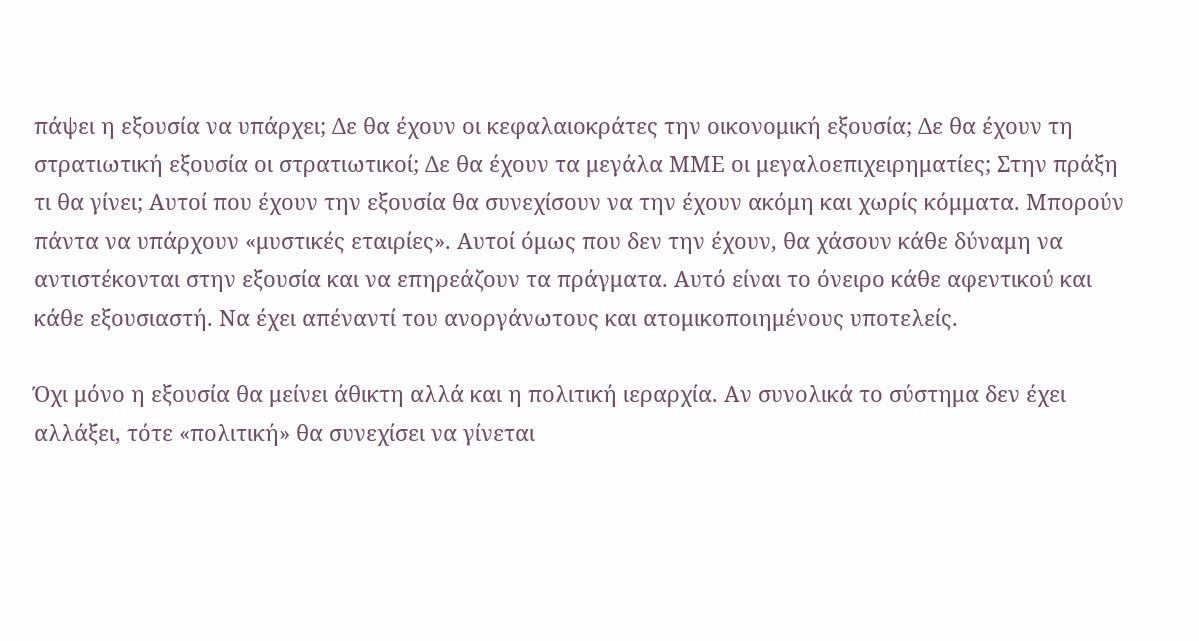πάψει η εξουσία να υπάρχει; Δε θα έχουν οι κεφαλαιοκράτες την οικονομική εξουσία; Δε θα έχουν τη στρατιωτική εξουσία οι στρατιωτικοί; Δε θα έχουν τα μεγάλα ΜΜΕ οι μεγαλοεπιχειρηματίες; Στην πράξη τι θα γίνει; Αυτοί που έχουν την εξουσία θα συνεχίσουν να την έχουν ακόμη και χωρίς κόμματα. Μπορούν πάντα να υπάρχουν «μυστικές εταιρίες». Αυτοί όμως που δεν την έχουν, θα χάσουν κάθε δύναμη να αντιστέκονται στην εξουσία και να επηρεάζουν τα πράγματα. Αυτό είναι το όνειρο κάθε αφεντικού και κάθε εξουσιαστή. Nα έχει απέναντί του ανοργάνωτους και ατομικοποιημένους υποτελείς.

Όχι μόνο η εξουσία θα μείνει άθικτη αλλά και η πολιτική ιεραρχία. Αν συνολικά το σύστημα δεν έχει αλλάξει, τότε «πολιτική» θα συνεχίσει να γίνεται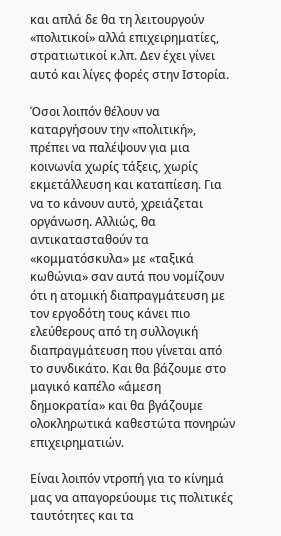και απλά δε θα τη λειτουργούν «πολιτικοί» αλλά επιχειρηματίες, στρατιωτικοί κ.λπ. Δεν έχει γίνει αυτό και λίγες φορές στην Ιστορία.

Όσοι λοιπόν θέλουν να καταργήσουν την «πολιτική», πρέπει να παλέψουν για μια κοινωνία χωρίς τάξεις, χωρίς εκμετάλλευση και καταπίεση. Για να το κάνουν αυτό, χρειάζεται οργάνωση. Αλλιώς, θα αντικατασταθούν τα «κομματόσκυλα» με «ταξικά κωθώνια» σαν αυτά που νομίζουν ότι η ατομική διαπραγμάτευση με τον εργοδότη τους κάνει πιο ελεύθερους από τη συλλογική διαπραγμάτευση που γίνεται από το συνδικάτο. Και θα βάζουμε στο μαγικό καπέλο «άμεση δημοκρατία» και θα βγάζουμε ολοκληρωτικά καθεστώτα πονηρών επιχειρηματιών.

Είναι λοιπόν ντροπή για το κίνημά μας να απαγορεύουμε τις πολιτικές ταυτότητες και τα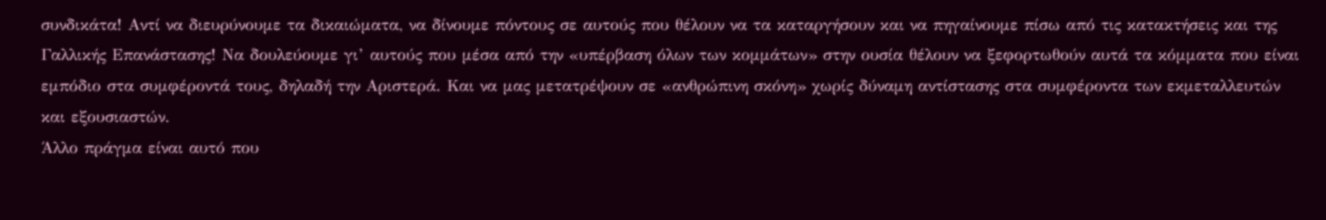συνδικάτα! Αντί να διευρύνουμε τα δικαιώματα, να δίνουμε πόντους σε αυτούς που θέλουν να τα καταργήσουν και να πηγαίνουμε πίσω από τις κατακτήσεις και της Γαλλικής Επανάστασης! Να δουλεύουμε γι’ αυτούς που μέσα από την «υπέρβαση όλων των κομμάτων» στην ουσία θέλουν να ξεφορτωθούν αυτά τα κόμματα που είναι εμπόδιο στα συμφέροντά τους, δηλαδή την Αριστερά. Και να μας μετατρέψουν σε «ανθρώπινη σκόνη» χωρίς δύναμη αντίστασης στα συμφέροντα των εκμεταλλευτών και εξουσιαστών.
Άλλο πράγμα είναι αυτό που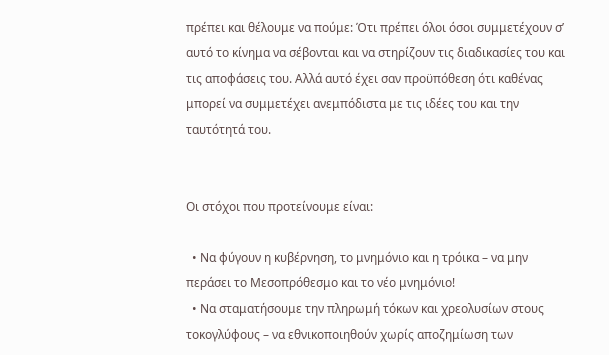πρέπει και θέλουμε να πούμε: Ότι πρέπει όλοι όσοι συμμετέχουν σ’ αυτό το κίνημα να σέβονται και να στηρίζουν τις διαδικασίες του και τις αποφάσεις του. Αλλά αυτό έχει σαν προϋπόθεση ότι καθένας μπορεί να συμμετέχει ανεμπόδιστα με τις ιδέες του και την ταυτότητά του.


Οι στόχοι που προτείνουμε είναι:

  • Να φύγουν η κυβέρνηση, το μνημόνιο και η τρόικα – να μην περάσει το Μεσοπρόθεσμο και το νέο μνημόνιο!
  • Να σταματήσουμε την πληρωμή τόκων και χρεολυσίων στους τοκογλύφους – να εθνικοποιηθούν χωρίς αποζημίωση των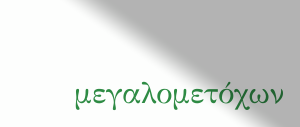μεγαλομετόχων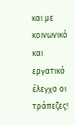και με κοινωνικό και εργατικό έλεγχο οι τράπεζες!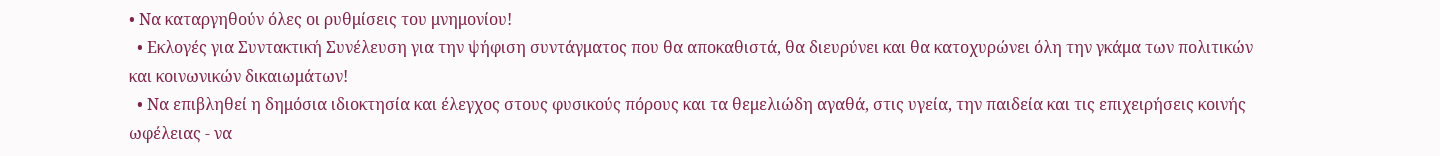• Να καταργηθούν όλες οι ρυθμίσεις του μνημονίου!
  • Εκλογές για Συντακτική Συνέλευση για την ψήφιση συντάγματος που θα αποκαθιστά, θα διευρύνει και θα κατοχυρώνει όλη την γκάμα των πολιτικών και κοινωνικών δικαιωμάτων!
  • Να επιβληθεί η δημόσια ιδιοκτησία και έλεγχος στους φυσικούς πόρους και τα θεμελιώδη αγαθά, στις υγεία, την παιδεία και τις επιχειρήσεις κοινής ωφέλειας - να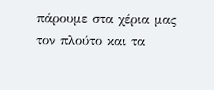πάρουμε στα χέρια μας τον πλούτο και τα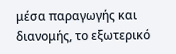μέσα παραγωγής και διανομής, το εξωτερικό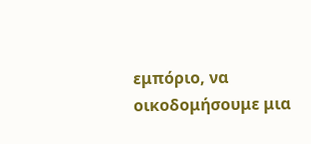εμπόριο, να οικοδομήσουμε μια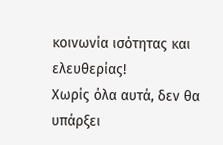κοινωνία ισότητας και ελευθερίας!
Χωρίς όλα αυτά, δεν θα υπάρξει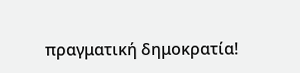πραγματική δημοκρατία!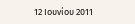12 Ιουνίου 2011